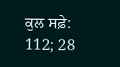ਕੁਲ ਸਫ਼ੇ: 112; 28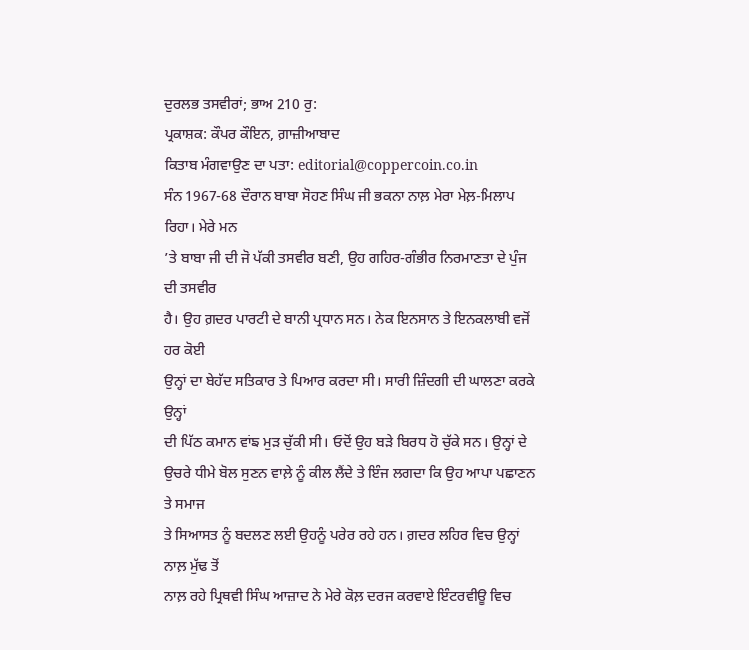ਦੁਰਲਭ ਤਸਵੀਰਾਂ; ਭਾਅ 210 ਰੁ:
ਪ੍ਰਕਾਸ਼ਕ: ਕੌਪਰ ਕੌਇਨ, ਗ਼ਾਜ਼ੀਆਬਾਦ
ਕਿਤਾਬ ਮੰਗਵਾਉਣ ਦਾ ਪਤਾ: editorial@coppercoin.co.in
ਸੰਨ 1967-68 ਦੌਰਾਨ ਬਾਬਾ ਸੋਹਣ ਸਿੰਘ ਜੀ ਭਕਨਾ ਨਾਲ਼ ਮੇਰਾ ਮੇਲ਼-ਮਿਲਾਪ ਰਿਹਾ। ਮੇਰੇ ਮਨ
’ਤੇ ਬਾਬਾ ਜੀ ਦੀ ਜੋ ਪੱਕੀ ਤਸਵੀਰ ਬਣੀ, ਉਹ ਗਹਿਰ-ਗੰਭੀਰ ਨਿਰਮਾਣਤਾ ਦੇ ਪੁੰਜ ਦੀ ਤਸਵੀਰ
ਹੈ। ਉਹ ਗ਼ਦਰ ਪਾਰਟੀ ਦੇ ਬਾਨੀ ਪ੍ਰਧਾਨ ਸਨ। ਨੇਕ ਇਨਸਾਨ ਤੇ ਇਨਕਲਾਬੀ ਵਜੋਂ ਹਰ ਕੋਈ
ਉਨ੍ਹਾਂ ਦਾ ਬੇਹੱਦ ਸਤਿਕਾਰ ਤੇ ਪਿਆਰ ਕਰਦਾ ਸੀ। ਸਾਰੀ ਜ਼ਿੰਦਗੀ ਦੀ ਘਾਲਣਾ ਕਰਕੇ ਉਨ੍ਹਾਂ
ਦੀ ਪਿੱਠ ਕਮਾਨ ਵਾਂਙ ਮੁੜ ਚੁੱਕੀ ਸੀ। ਓਦੋਂ ਉਹ ਬੜੇ ਬਿਰਧ ਹੋ ਚੁੱਕੇ ਸਨ। ਉਨ੍ਹਾਂ ਦੇ
ਉਚਰੇ ਧੀਮੇ ਬੋਲ ਸੁਣਨ ਵਾਲ਼ੇ ਨੂੰ ਕੀਲ ਲੈਂਦੇ ਤੇ ਇੰਜ ਲਗਦਾ ਕਿ ਉਹ ਆਪਾ ਪਛਾਣਨ ਤੇ ਸਮਾਜ
ਤੇ ਸਿਆਸਤ ਨੂੰ ਬਦਲਣ ਲਈ ਉਹਨੂੰ ਪਰੇਰ ਰਹੇ ਹਨ। ਗ਼ਦਰ ਲਹਿਰ ਵਿਚ ਉਨ੍ਹਾਂ ਨਾਲ਼ ਮੁੱਢ ਤੋਂ
ਨਾਲ਼ ਰਹੇ ਪ੍ਰਿਥਵੀ ਸਿੰਘ ਆਜ਼ਾਦ ਨੇ ਮੇਰੇ ਕੋਲ਼ ਦਰਜ ਕਰਵਾਏ ਇੰਟਰਵੀਊ ਵਿਚ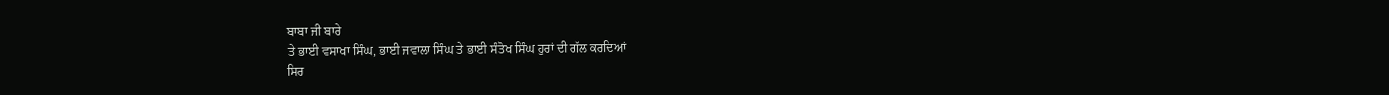ਬਾਬਾ ਜੀ ਬਾਰੇ
ਤੇ ਭਾਈ ਵਸਾਖਾ ਸਿੰਘ, ਭਾਈ ਜਵਾਲਾ ਸਿੰਘ ਤੇ ਭਾਈ ਸੰਤੋਖ ਸਿੰਘ ਹੁਰਾਂ ਦੀ ਗੱਲ ਕਰਦਿਆਂ
ਸਿਰ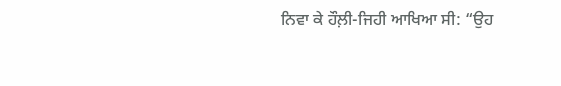ਨਿਵਾ ਕੇ ਹੌਲ਼ੀ-ਜਿਹੀ ਆਖਿਆ ਸੀ: “ਉਹ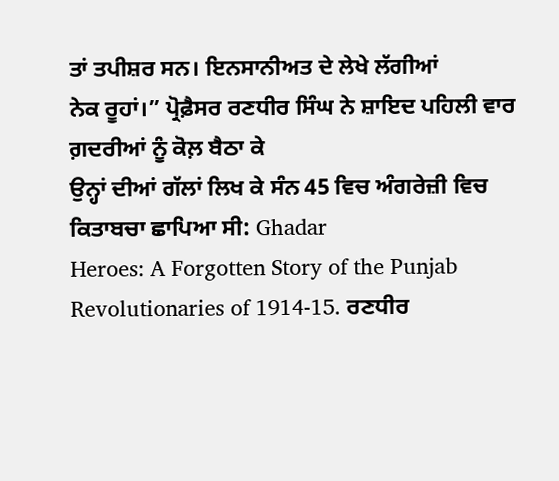ਤਾਂ ਤਪੀਸ਼ਰ ਸਨ। ਇਨਸਾਨੀਅਤ ਦੇ ਲੇਖੇ ਲੱਗੀਆਂ
ਨੇਕ ਰੂਹਾਂ।” ਪ੍ਰੋਫ਼ੈਸਰ ਰਣਧੀਰ ਸਿੰਘ ਨੇ ਸ਼ਾਇਦ ਪਹਿਲੀ ਵਾਰ ਗ਼ਦਰੀਆਂ ਨੂੰ ਕੋਲ਼ ਬੈਠਾ ਕੇ
ਉਨ੍ਹਾਂ ਦੀਆਂ ਗੱਲਾਂ ਲਿਖ ਕੇ ਸੰਨ 45 ਵਿਚ ਅੰਗਰੇਜ਼ੀ ਵਿਚ ਕਿਤਾਬਚਾ ਛਾਪਿਆ ਸੀ: Ghadar
Heroes: A Forgotten Story of the Punjab Revolutionaries of 1914-15. ਰਣਧੀਰ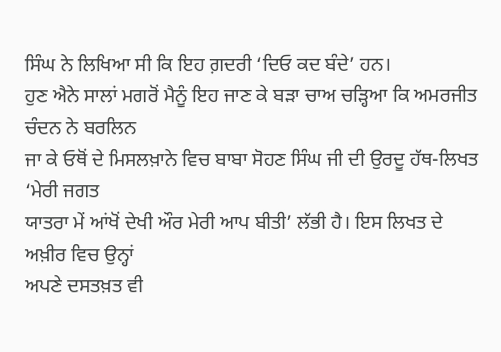ਸਿੰਘ ਨੇ ਲਿਖਿਆ ਸੀ ਕਿ ਇਹ ਗ਼ਦਰੀ ‘ਦਿਓ ਕਦ ਬੰਦੇ’ ਹਨ।
ਹੁਣ ਐਨੇ ਸਾਲਾਂ ਮਗਰੋਂ ਮੈਨੂੰ ਇਹ ਜਾਣ ਕੇ ਬੜਾ ਚਾਅ ਚੜ੍ਹਿਆ ਕਿ ਅਮਰਜੀਤ ਚੰਦਨ ਨੇ ਬਰਲਿਨ
ਜਾ ਕੇ ਓਥੋਂ ਦੇ ਮਿਸਲਖ਼ਾਨੇ ਵਿਚ ਬਾਬਾ ਸੋਹਣ ਸਿੰਘ ਜੀ ਦੀ ਉਰਦੂ ਹੱਥ-ਲਿਖਤ ‘ਮੇਰੀ ਜਗਤ
ਯਾਤਰਾ ਮੇਂ ਆਂਖੋਂ ਦੇਖੀ ਔਰ ਮੇਰੀ ਆਪ ਬੀਤੀ’ ਲੱਭੀ ਹੈ। ਇਸ ਲਿਖਤ ਦੇ ਅਖ਼ੀਰ ਵਿਚ ਉਨ੍ਹਾਂ
ਅਪਣੇ ਦਸਤਖ਼ਤ ਵੀ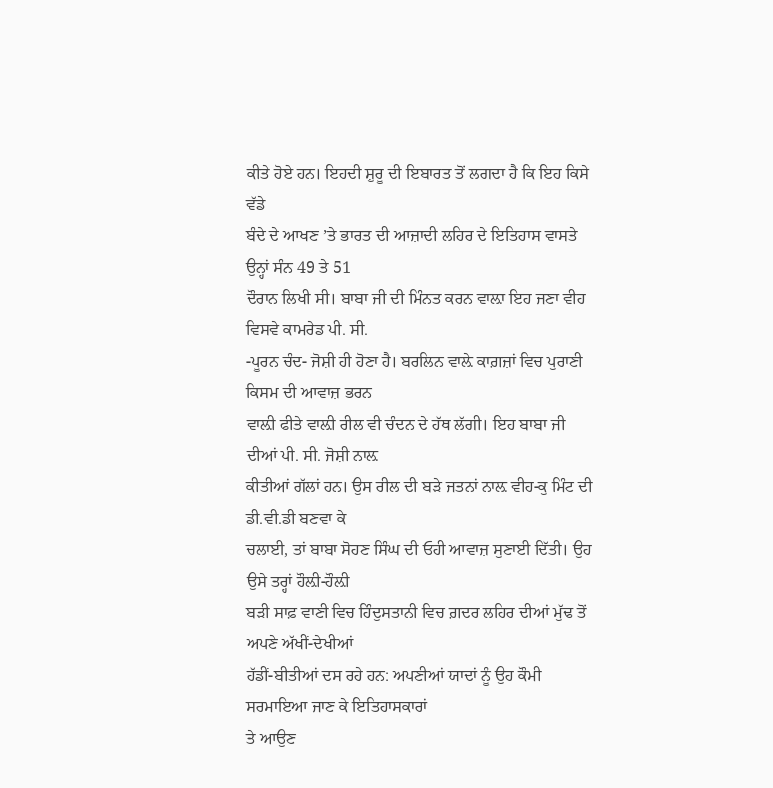ਕੀਤੇ ਹੋਏ ਹਨ। ਇਹਦੀ ਸ਼ੁਰੂ ਦੀ ਇਬਾਰਤ ਤੋਂ ਲਗਦਾ ਹੈ ਕਿ ਇਹ ਕਿਸੇ ਵੱਡੇ
ਬੰਦੇ ਦੇ ਆਖਣ ’ਤੇ ਭਾਰਤ ਦੀ ਆਜ਼ਾਦੀ ਲਹਿਰ ਦੇ ਇਤਿਹਾਸ ਵਾਸਤੇ ਉਨ੍ਹਾਂ ਸੰਨ 49 ਤੇ 51
ਦੌਰਾਨ ਲਿਖੀ ਸੀ। ਬਾਬਾ ਜੀ ਦੀ ਮਿੰਨਤ ਕਰਨ ਵਾਲ਼ਾ ਇਹ ਜਣਾ ਵੀਹ ਵਿਸਵੇ ਕਾਮਰੇਡ ਪੀ. ਸੀ.
-ਪੂਰਨ ਚੰਦ- ਜੋਸ਼ੀ ਹੀ ਹੋਣਾ ਹੈ। ਬਰਲਿਨ ਵਾਲ਼ੇ ਕਾਗ਼ਜ਼ਾਂ ਵਿਚ ਪੁਰਾਣੀ ਕਿਸਮ ਦੀ ਆਵਾਜ਼ ਭਰਨ
ਵਾਲ਼ੀ ਫੀਤੇ ਵਾਲ਼ੀ ਰੀਲ ਵੀ ਚੰਦਨ ਦੇ ਹੱਥ ਲੱਗੀ। ਇਹ ਬਾਬਾ ਜੀ ਦੀਆਂ ਪੀ. ਸੀ. ਜੋਸ਼ੀ ਨਾਲ਼
ਕੀਤੀਆਂ ਗੱਲਾਂ ਹਨ। ਉਸ ਰੀਲ ਦੀ ਬੜੇ ਜਤਨਾਂ ਨਾਲ਼ ਵੀਹ-ਕੁ ਮਿੰਟ ਦੀ ਡੀ.ਵੀ.ਡੀ ਬਣਵਾ ਕੇ
ਚਲਾਈ, ਤਾਂ ਬਾਬਾ ਸੋਹਣ ਸਿੰਘ ਦੀ ਓਹੀ ਆਵਾਜ਼ ਸੁਣਾਈ ਦਿੱਤੀ। ਉਹ ਉਸੇ ਤਰ੍ਹਾਂ ਹੌਲ਼ੀ-ਹੌਲ਼ੀ
ਬੜੀ ਸਾਫ਼ ਵਾਣੀ ਵਿਚ ਹਿੰਦੁਸਤਾਨੀ ਵਿਚ ਗ਼ਦਰ ਲਹਿਰ ਦੀਆਂ ਮੁੱਢ ਤੋਂ ਅਪਣੇ ਅੱਖੀਂ-ਦੇਖੀਆਂ
ਹੱਡੀਂ-ਬੀਤੀਆਂ ਦਸ ਰਹੇ ਹਨ: ਅਪਣੀਆਂ ਯਾਦਾਂ ਨੂੰ ਉਹ ਕੌਮੀ ਸਰਮਾਇਆ ਜਾਣ ਕੇ ਇਤਿਹਾਸਕਾਰਾਂ
ਤੇ ਆਉਣ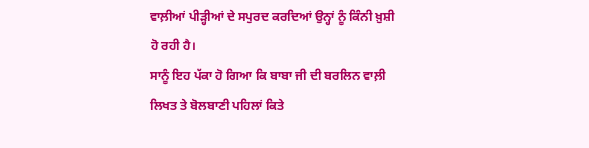ਵਾਲ਼ੀਆਂ ਪੀੜ੍ਹੀਆਂ ਦੇ ਸਪੁਰਦ ਕਰਦਿਆਂ ਉਨ੍ਹਾਂ ਨੂੰ ਕਿੰਨੀ ਖ਼ੁਸ਼ੀ ਹੋ ਰਹੀ ਹੈ।
ਸਾਨੂੰ ਇਹ ਪੱਕਾ ਹੋ ਗਿਆ ਕਿ ਬਾਬਾ ਜੀ ਦੀ ਬਰਲਿਨ ਵਾਲ਼ੀ ਲਿਖਤ ਤੇ ਬੋਲਬਾਣੀ ਪਹਿਲਾਂ ਕਿਤੇ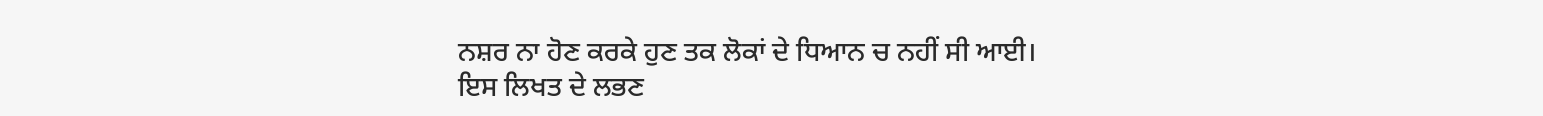ਨਸ਼ਰ ਨਾ ਹੋਣ ਕਰਕੇ ਹੁਣ ਤਕ ਲੋਕਾਂ ਦੇ ਧਿਆਨ ਚ ਨਹੀਂ ਸੀ ਆਈ।
ਇਸ ਲਿਖਤ ਦੇ ਲਭਣ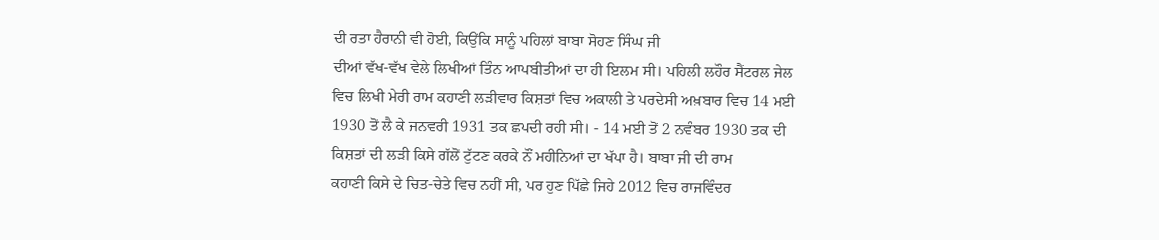ਦੀ ਰਤਾ ਹੈਰਾਨੀ ਵੀ ਹੋਈ, ਕਿਉਂਕਿ ਸਾਨੂੰ ਪਹਿਲਾਂ ਬਾਬਾ ਸੋਹਣ ਸਿੰਘ ਜੀ
ਦੀਆਂ ਵੱਖ-ਵੱਖ ਵੇਲੇ ਲਿਖੀਆਂ ਤਿੰਨ ਆਪਬੀਤੀਆਂ ਦਾ ਹੀ ਇਲਮ ਸੀ। ਪਹਿਲੀ ਲਹੌਰ ਸੈਂਟਰਲ ਜੇਲ
ਵਿਚ ਲਿਖੀ ਮੇਰੀ ਰਾਮ ਕਹਾਣੀ ਲੜੀਵਾਰ ਕਿਸ਼ਤਾਂ ਵਿਚ ਅਕਾਲੀ ਤੇ ਪਰਦੇਸੀ ਅਖ਼ਬਾਰ ਵਿਚ 14 ਮਈ
1930 ਤੋਂ ਲੈ ਕੇ ਜਨਵਰੀ 1931 ਤਕ ਛਪਦੀ ਰਹੀ ਸੀ। - 14 ਮਈ ਤੋਂ 2 ਨਵੰਬਰ 1930 ਤਕ ਦੀ
ਕਿਸ਼ਤਾਂ ਦੀ ਲੜੀ ਕਿਸੇ ਗੱਲੋਂ ਟੁੱਟਣ ਕਰਕੇ ਨੌਂ ਮਹੀਨਿਆਂ ਦਾ ਖੱਪਾ ਹੈ। ਬਾਬਾ ਜੀ ਦੀ ਰਾਮ
ਕਹਾਣੀ ਕਿਸੇ ਦੇ ਚਿਤ-ਚੇਤੇ ਵਿਚ ਨਹੀਂ ਸੀ, ਪਰ ਹੁਣ ਪਿੱਛੇ ਜਿਹੇ 2012 ਵਿਚ ਰਾਜਵਿੰਦਰ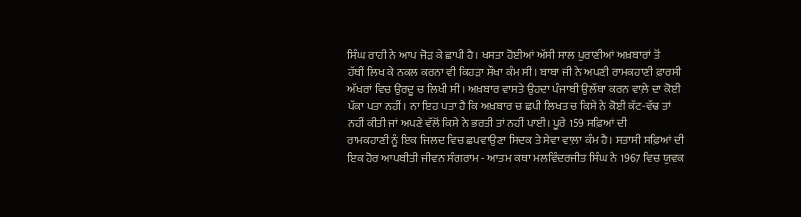ਸਿੰਘ ਰਾਹੀ ਨੇ ਆਪ ਜੋੜ ਕੇ ਛਾਪੀ ਹੈ। ਖਸਤਾ ਹੋਈਆਂ ਅੱਸੀ ਸਾਲ ਪੁਰਾਣੀਆਂ ਅਖ਼ਬਾਰਾਂ ਤੋਂ
ਹੱਥੀਂ ਲਿਖ ਕੇ ਨਕਲ ਕਰਨਾ ਵੀ ਕਿਹੜਾ ਸੌਖਾ ਕੰਮ ਸੀ। ਬਾਬਾ ਜੀ ਨੇ ਅਪਣੀ ਰਾਮਕਹਾਣੀ ਫ਼ਾਰਸੀ
ਅੱਖਰਾਂ ਵਿਚ ਉਰਦੂ ਚ ਲਿਖੀ ਸੀ। ਅਖ਼ਬਾਰ ਵਾਸਤੇ ਉਹਦਾ ਪੰਜਾਬੀ ਉਲੱਥਾ ਕਰਨ ਵਾਲ਼ੇ ਦਾ ਕੋਈ
ਪੱਕਾ ਪਤਾ ਨਹੀਂ। ਨਾ ਇਹ ਪਤਾ ਹੈ ਕਿ ਅਖ਼ਬਾਰ ਚ ਛਪੀ ਲਿਖਤ ਚ ਕਿਸੇ ਨੇ ਕੋਈ ਕੱਟ-ਵੱਢ ਤਾਂ
ਨਹੀਂ ਕੀਤੀ ਜਾਂ ਅਪਣੇ ਵੱਲੋਂ ਕਿਸੇ ਨੇ ਭਰਤੀ ਤਾਂ ਨਹੀਂ ਪਾਈ। ਪੂਰੇ 159 ਸਫ਼ਿਆਂ ਦੀ
ਰਾਮਕਹਾਣੀ ਨੂੰ ਇਕ ਜਿਲਦ ਵਿਚ ਛਪਵਾਉਣਾ ਸਿਦਕ ਤੇ ਸੇਵਾ ਵਾਲ਼ਾ ਕੰਮ ਹੈ। ਸਤਾਸੀ ਸਫ਼ਿਆਂ ਦੀ
ਇਕ ਹੋਰ ਆਪਬੀਤੀ ਜੀਵਨ ਸੰਗਰਾਮ - ਆਤਮ ਕਥਾ ਮਲਵਿੰਦਰਜੀਤ ਸਿੰਘ ਨੇ 1967 ਵਿਚ ਯੁਵਕ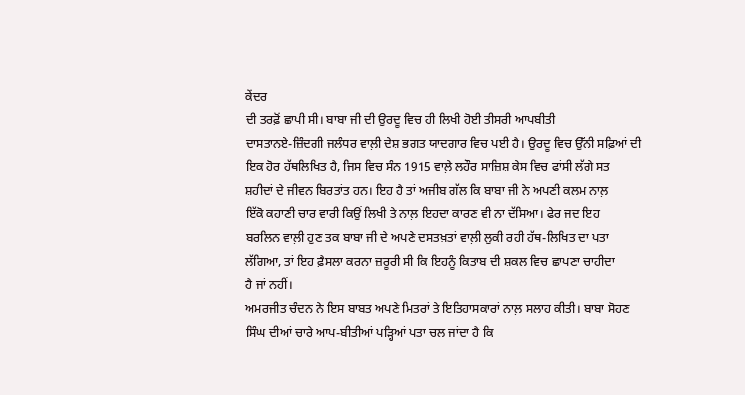ਕੇਂਦਰ
ਦੀ ਤਰਫ਼ੋਂ ਛਾਪੀ ਸੀ। ਬਾਬਾ ਜੀ ਦੀ ਉਰਦੂ ਵਿਚ ਹੀ ਲਿਖੀ ਹੋਈ ਤੀਸਰੀ ਆਪਬੀਤੀ
ਦਾਸਤਾਨਏ-ਜ਼ਿੰਦਗੀ ਜਲੰਧਰ ਵਾਲ਼ੀ ਦੇਸ਼ ਭਗਤ ਯਾਦਗਾਰ ਵਿਚ ਪਈ ਹੈ। ਉਰਦੂ ਵਿਚ ਉੱਨੀ ਸਫ਼ਿਆਂ ਦੀ
ਇਕ ਹੋਰ ਹੱਥਲਿਖਿਤ ਹੈ, ਜਿਸ ਵਿਚ ਸੰਨ 1915 ਵਾਲ਼ੇ ਲਹੌਰ ਸਾਜ਼ਿਸ਼ ਕੇਸ ਵਿਚ ਫਾਂਸੀ ਲੱਗੇ ਸਤ
ਸ਼ਹੀਦਾਂ ਦੇ ਜੀਵਨ ਬਿਰਤਾਂਤ ਹਨ। ਇਹ ਹੈ ਤਾਂ ਅਜੀਬ ਗੱਲ ਕਿ ਬਾਬਾ ਜੀ ਨੇ ਅਪਣੀ ਕਲਮ ਨਾਲ਼
ਇੱਕੋ ਕਹਾਣੀ ਚਾਰ ਵਾਰੀ ਕਿਉਂ ਲਿਖੀ ਤੇ ਨਾਲ਼ ਇਹਦਾ ਕਾਰਣ ਵੀ ਨਾ ਦੱਸਿਆ। ਫੇਰ ਜਦ ਇਹ
ਬਰਲਿਨ ਵਾਲ਼ੀ ਹੁਣ ਤਕ ਬਾਬਾ ਜੀ ਦੇ ਅਪਣੇ ਦਸਤਖ਼ਤਾਂ ਵਾਲ਼ੀ ਲੁਕੀ ਰਹੀ ਹੱਥ-ਲਿਖਿਤ ਦਾ ਪਤਾ
ਲੱਗਿਆ, ਤਾਂ ਇਹ ਫ਼ੈਸਲਾ ਕਰਨਾ ਜ਼ਰੂਰੀ ਸੀ ਕਿ ਇਹਨੂੰ ਕਿਤਾਬ ਦੀ ਸ਼ਕਲ ਵਿਚ ਛਾਪਣਾ ਚਾਹੀਦਾ
ਹੈ ਜਾਂ ਨਹੀਂ।
ਅਮਰਜੀਤ ਚੰਦਨ ਨੇ ਇਸ ਬਾਬਤ ਅਪਣੇ ਮਿਤਰਾਂ ਤੇ ਇਤਿਹਾਸਕਾਰਾਂ ਨਾਲ਼ ਸਲਾਹ ਕੀਤੀ। ਬਾਬਾ ਸੋਹਣ
ਸਿੰਘ ਦੀਆਂ ਚਾਰੇ ਆਪ-ਬੀਤੀਆਂ ਪੜ੍ਹਿਆਂ ਪਤਾ ਚਲ ਜਾਂਦਾ ਹੈ ਕਿ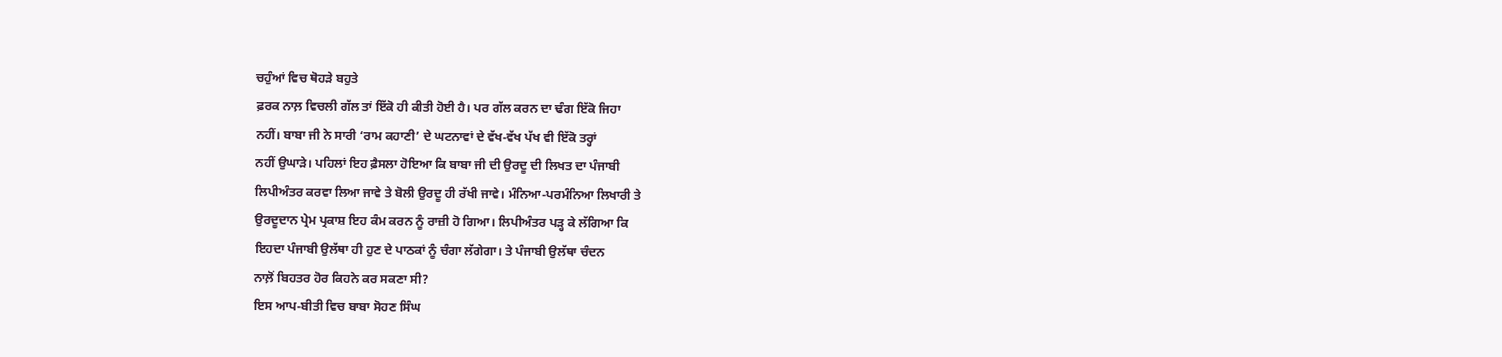ਚਹੁੰਆਂ ਵਿਚ ਥੋਹੜੇ ਬਹੁਤੇ
ਫ਼ਰਕ ਨਾਲ਼ ਵਿਚਲੀ ਗੱਲ ਤਾਂ ਇੱਕੋ ਹੀ ਕੀਤੀ ਹੋਈ ਹੈ। ਪਰ ਗੱਲ ਕਰਨ ਦਾ ਢੰਗ ਇੱਕੋ ਜਿਹਾ
ਨਹੀਂ। ਬਾਬਾ ਜੀ ਨੇ ਸਾਰੀ ‘ਰਾਮ ਕਹਾਣੀ’ ਦੇ ਘਟਨਾਵਾਂ ਦੇ ਵੱਖ-ਵੱਖ ਪੱਖ ਵੀ ਇੱਕੋ ਤਰ੍ਹਾਂ
ਨਹੀਂ ਉਘਾੜੇ। ਪਹਿਲਾਂ ਇਹ ਫ਼ੈਸਲਾ ਹੋਇਆ ਕਿ ਬਾਬਾ ਜੀ ਦੀ ਉਰਦੂ ਦੀ ਲਿਖਤ ਦਾ ਪੰਜਾਬੀ
ਲਿਪੀਅੰਤਰ ਕਰਵਾ ਲਿਆ ਜਾਵੇ ਤੇ ਬੋਲੀ ਉਰਦੂ ਹੀ ਰੱਖੀ ਜਾਵੇ। ਮੰਨਿਆ-ਪਰਮੰਨਿਆ ਲਿਖਾਰੀ ਤੇ
ਉਰਦੂਦਾਨ ਪ੍ਰੇਮ ਪ੍ਰਕਾਸ਼ ਇਹ ਕੰਮ ਕਰਨ ਨੂੰ ਰਾਜ਼ੀ ਹੋ ਗਿਆ। ਲਿਪੀਅੰਤਰ ਪੜ੍ਹ ਕੇ ਲੱਗਿਆ ਕਿ
ਇਹਦਾ ਪੰਜਾਬੀ ਉਲੱਥਾ ਹੀ ਹੁਣ ਦੇ ਪਾਠਕਾਂ ਨੂੰ ਚੰਗਾ ਲੱਗੇਗਾ। ਤੇ ਪੰਜਾਬੀ ਉਲੱਥਾ ਚੰਦਨ
ਨਾਲ਼ੋਂ ਬਿਹਤਰ ਹੋਰ ਕਿਹਨੇ ਕਰ ਸਕਣਾ ਸੀ?
ਇਸ ਆਪ-ਬੀਤੀ ਵਿਚ ਬਾਬਾ ਸੋਹਣ ਸਿੰਘ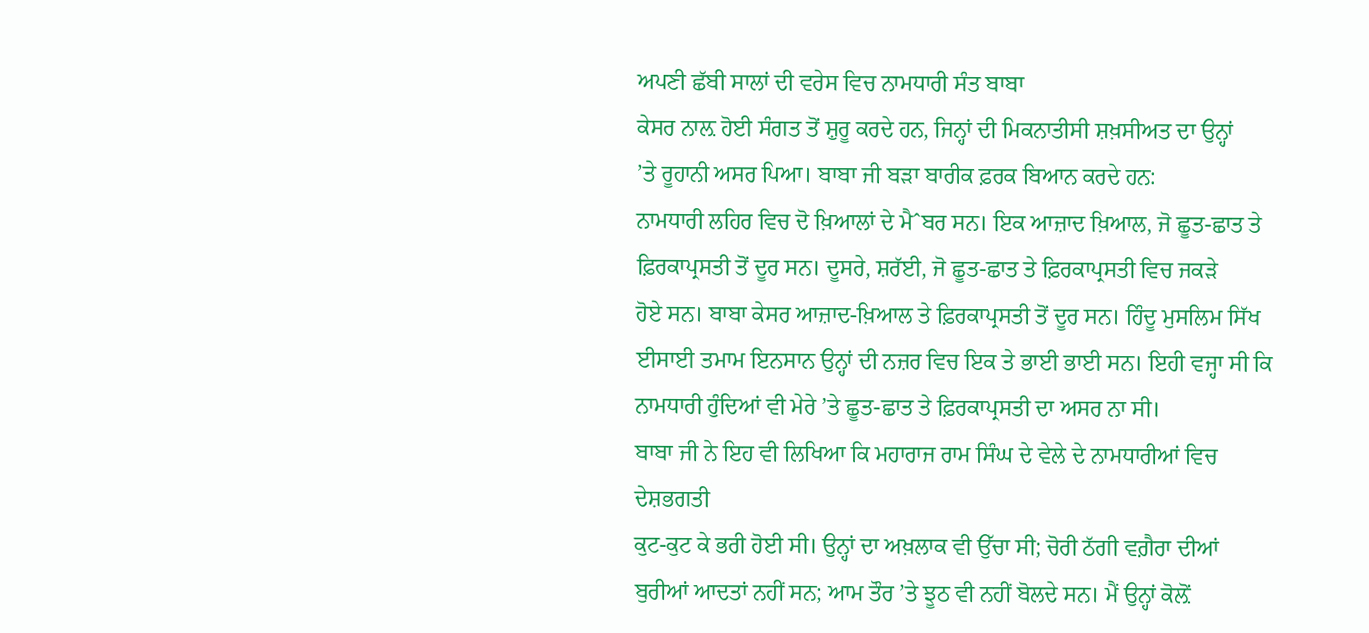ਅਪਣੀ ਛੱਬੀ ਸਾਲਾਂ ਦੀ ਵਰੇਸ ਵਿਚ ਨਾਮਧਾਰੀ ਸੰਤ ਬਾਬਾ
ਕੇਸਰ ਨਾਲ਼ ਹੋਈ ਸੰਗਤ ਤੋਂ ਸ਼ੁਰੂ ਕਰਦੇ ਹਨ, ਜਿਨ੍ਹਾਂ ਦੀ ਮਿਕਨਾਤੀਸੀ ਸ਼ਖ਼ਸੀਅਤ ਦਾ ਉਨ੍ਹਾਂ
’ਤੇ ਰੂਹਾਨੀ ਅਸਰ ਪਿਆ। ਬਾਬਾ ਜੀ ਬੜਾ ਬਾਰੀਕ ਫ਼ਰਕ ਬਿਆਨ ਕਰਦੇ ਹਨ:
ਨਾਮਧਾਰੀ ਲਹਿਰ ਵਿਚ ਦੋ ਖ਼ਿਆਲਾਂ ਦੇ ਮੈˆਬਰ ਸਨ। ਇਕ ਆਜ਼ਾਦ ਖ਼ਿਆਲ, ਜੋ ਛੂਤ-ਛਾਤ ਤੇ
ਫ਼ਿਰਕਾਪ੍ਰਸਤੀ ਤੋਂ ਦੂਰ ਸਨ। ਦੂਸਰੇ, ਸ਼ਰੱਈ, ਜੋ ਛੂਤ-ਛਾਤ ਤੇ ਫ਼ਿਰਕਾਪ੍ਰਸਤੀ ਵਿਚ ਜਕੜੇ
ਹੋਏ ਸਨ। ਬਾਬਾ ਕੇਸਰ ਆਜ਼ਾਦ-ਖ਼ਿਆਲ ਤੇ ਫ਼ਿਰਕਾਪ੍ਰਸਤੀ ਤੋਂ ਦੂਰ ਸਨ। ਹਿੰਦੂ ਮੁਸਲਿਮ ਸਿੱਖ
ਈਸਾਈ ਤਮਾਮ ਇਨਸਾਨ ਉਨ੍ਹਾਂ ਦੀ ਨਜ਼ਰ ਵਿਚ ਇਕ ਤੇ ਭਾਈ ਭਾਈ ਸਨ। ਇਹੀ ਵਜ੍ਹਾ ਸੀ ਕਿ
ਨਾਮਧਾਰੀ ਹੁੰਦਿਆਂ ਵੀ ਮੇਰੇ ’ਤੇ ਛੂਤ-ਛਾਤ ਤੇ ਫ਼ਿਰਕਾਪ੍ਰਸਤੀ ਦਾ ਅਸਰ ਨਾ ਸੀ।
ਬਾਬਾ ਜੀ ਨੇ ਇਹ ਵੀ ਲਿਖਿਆ ਕਿ ਮਹਾਰਾਜ ਰਾਮ ਸਿੰਘ ਦੇ ਵੇਲੇ ਦੇ ਨਾਮਧਾਰੀਆਂ ਵਿਚ ਦੇਸ਼ਭਗਤੀ
ਕੁਟ-ਕੁਟ ਕੇ ਭਰੀ ਹੋਈ ਸੀ। ਉਨ੍ਹਾਂ ਦਾ ਅਖ਼ਲਾਕ ਵੀ ਉੱਚਾ ਸੀ; ਚੋਰੀ ਠੱਗੀ ਵਗ਼ੈਰਾ ਦੀਆਂ
ਬੁਰੀਆਂ ਆਦਤਾਂ ਨਹੀਂ ਸਨ; ਆਮ ਤੌਰ ’ਤੇ ਝੂਠ ਵੀ ਨਹੀਂ ਬੋਲਦੇ ਸਨ। ਮੈਂ ਉਨ੍ਹਾਂ ਕੋਲ਼ੋਂ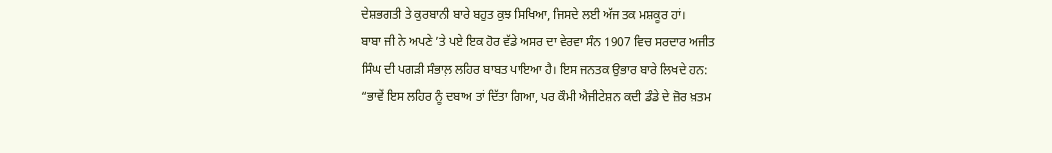ਦੇਸ਼ਭਗਤੀ ਤੇ ਕੁਰਬਾਨੀ ਬਾਰੇ ਬਹੁਤ ਕੁਝ ਸਿਖਿਆ, ਜਿਸਦੇ ਲਈ ਅੱਜ ਤਕ ਮਸ਼ਕੂਰ ਹਾਂ।
ਬਾਬਾ ਜੀ ਨੇ ਅਪਣੇ ’ਤੇ ਪਏ ਇਕ ਹੋਰ ਵੱਡੇ ਅਸਰ ਦਾ ਵੇਰਵਾ ਸੰਨ 1907 ਵਿਚ ਸਰਦਾਰ ਅਜੀਤ
ਸਿੰਘ ਦੀ ਪਗੜੀ ਸੰਭਾਲ਼ ਲਹਿਰ ਬਾਬਤ ਪਾਇਆ ਹੈ। ਇਸ ਜਨਤਕ ਉਭਾਰ ਬਾਰੇ ਲਿਖਦੇ ਹਨ:
“ਭਾਵੇਂ ਇਸ ਲਹਿਰ ਨੂੰ ਦਬਾਅ ਤਾਂ ਦਿੱਤਾ ਗਿਆ, ਪਰ ਕੌਮੀ ਐਜੀਟੇਸ਼ਨ ਕਦੀ ਡੰਡੇ ਦੇ ਜ਼ੋਰ ਖ਼ਤਮ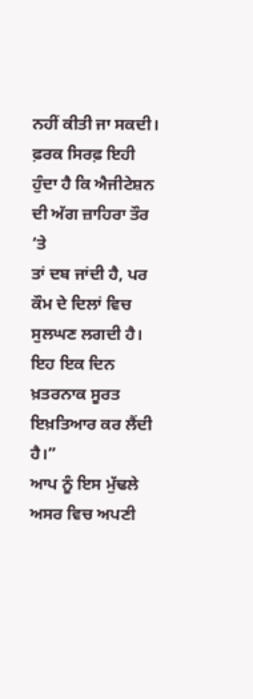ਨਹੀਂ ਕੀਤੀ ਜਾ ਸਕਦੀ। ਫ਼ਰਕ ਸਿਰਫ਼ ਇਹੀ ਹੁੰਦਾ ਹੈ ਕਿ ਐਜੀਟੇਸ਼ਨ ਦੀ ਅੱਗ ਜ਼ਾਹਿਰਾ ਤੌਰ ’ਤੇ
ਤਾਂ ਦਬ ਜਾਂਦੀ ਹੈ, ਪਰ ਕੌਮ ਦੇ ਦਿਲਾਂ ਵਿਚ ਸੁਲਘਣ ਲਗਦੀ ਹੈ। ਇਹ ਇਕ ਦਿਨ ਖ਼ਤਰਨਾਕ ਸੂਰਤ
ਇਖ਼ਤਿਆਰ ਕਰ ਲੈਂਦੀ ਹੈ।”
ਆਪ ਨੂੰ ਇਸ ਮੁੱਢਲੇ ਅਸਰ ਵਿਚ ਅਪਣੀ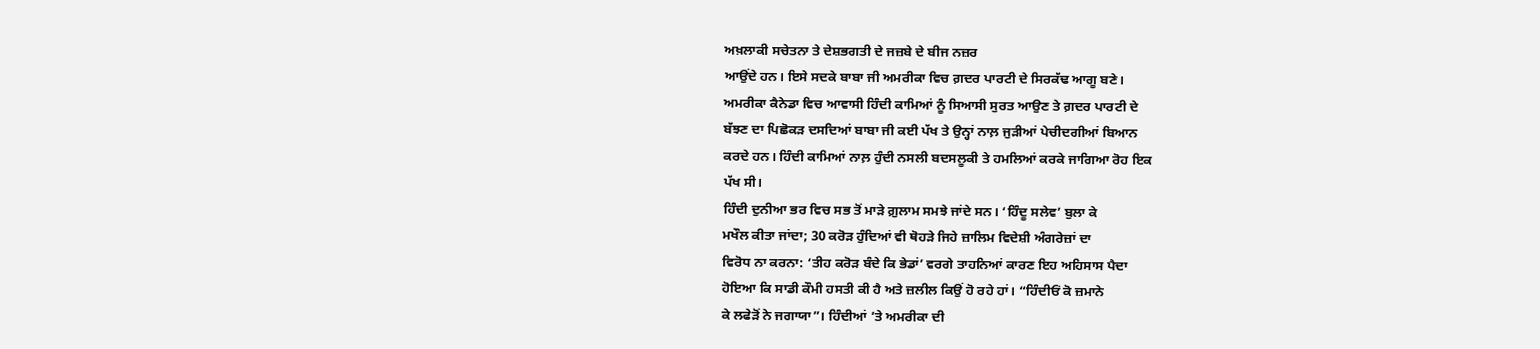ਅਖ਼ਲਾਕੀ ਸਚੇਤਨਾ ਤੇ ਦੇਸ਼ਭਗਤੀ ਦੇ ਜਜ਼ਬੇ ਦੇ ਬੀਜ ਨਜ਼ਰ
ਆਉਂਦੇ ਹਨ। ਇਸੇ ਸਦਕੇ ਬਾਬਾ ਜੀ ਅਮਰੀਕਾ ਵਿਚ ਗ਼ਦਰ ਪਾਰਟੀ ਦੇ ਸਿਰਕੱਢ ਆਗੂ ਬਣੇ।
ਅਮਰੀਕਾ ਕੈਨੇਡਾ ਵਿਚ ਆਵਾਸੀ ਹਿੰਦੀ ਕਾਮਿਆਂ ਨੂੰ ਸਿਆਸੀ ਸੁਰਤ ਆਉਣ ਤੇ ਗ਼ਦਰ ਪਾਰਟੀ ਦੇ
ਬੱਝਣ ਦਾ ਪਿਛੋਕੜ ਦਸਦਿਆਂ ਬਾਬਾ ਜੀ ਕਈ ਪੱਖ ਤੇ ਉਨ੍ਹਾਂ ਨਾਲ਼ ਜੁੜੀਆਂ ਪੇਚੀਦਗੀਆਂ ਬਿਆਨ
ਕਰਦੇ ਹਨ। ਹਿੰਦੀ ਕਾਮਿਆਂ ਨਾਲ਼ ਹੁੰਦੀ ਨਸਲੀ ਬਦਸਲੂਕੀ ਤੇ ਹਮਲਿਆਂ ਕਰਕੇ ਜਾਗਿਆ ਰੋਹ ਇਕ
ਪੱਖ ਸੀ।
ਹਿੰਦੀ ਦੁਨੀਆ ਭਰ ਵਿਚ ਸਭ ਤੋਂ ਮਾੜੇ ਗ਼ੁਲਾਮ ਸਮਝੇ ਜਾਂਦੇ ਸਨ। ‘ਹਿੰਦੂ ਸਲੇਵ’ ਬੁਲਾ ਕੇ
ਮਖੌਲ ਕੀਤਾ ਜਾਂਦਾ; 30 ਕਰੋੜ ਹੁੰਦਿਆਂ ਵੀ ਥੋਹੜੇ ਜਿਹੇ ਜ਼ਾਲਿਮ ਵਿਦੇਸ਼ੀ ਅੰਗਰੇਜ਼ਾਂ ਦਾ
ਵਿਰੋਧ ਨਾ ਕਰਨਾ: ‘ਤੀਹ ਕਰੋੜ ਬੰਦੇ ਕਿ ਭੇਡਾਂ’ ਵਰਗੇ ਤਾਹਨਿਆਂ ਕਾਰਣ ਇਹ ਅਹਿਸਾਸ ਪੈਦਾ
ਹੋਇਆ ਕਿ ਸਾਡੀ ਕੌਮੀ ਹਸਤੀ ਕੀ ਹੈ ਅਤੇ ਜ਼ਲੀਲ ਕਿਉਂ ਹੋ ਰਹੇ ਹਾਂ। “ਹਿੰਦੀਓਂ ਕੋ ਜ਼ਮਾਨੇ
ਕੇ ਲਫੇੜੋਂ ਨੇ ਜਗਾਯਾ”। ਹਿੰਦੀਆਂ ’ਤੇ ਅਮਰੀਕਾ ਦੀ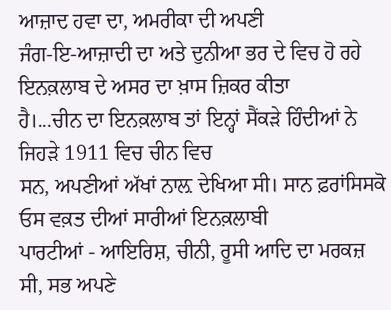ਆਜ਼ਾਦ ਹਵਾ ਦਾ, ਅਮਰੀਕਾ ਦੀ ਅਪਣੀ
ਜੰਗ-ਇ-ਆਜ਼ਾਦੀ ਦਾ ਅਤੇ ਦੁਨੀਆ ਭਰ ਦੇ ਵਿਚ ਹੋ ਰਹੇ ਇਨਕ਼ਲਾਬ ਦੇ ਅਸਰ ਦਾ ਖ਼ਾਸ ਜ਼ਿਕਰ ਕੀਤਾ
ਹੈ।...ਚੀਨ ਦਾ ਇਨਕ਼ਲਾਬ ਤਾਂ ਇਨ੍ਹਾਂ ਸੈਂਕੜੇ ਹਿੰਦੀਆਂ ਨੇ ਜਿਹੜੇ 1911 ਵਿਚ ਚੀਨ ਵਿਚ
ਸਨ, ਅਪਣੀਆਂ ਅੱਖਾਂ ਨਾਲ਼ ਦੇਖਿਆ ਸੀ। ਸਾਨ ਫ਼ਰਾਂਸਿਸਕੋ ਓਸ ਵਕ਼ਤ ਦੀਆਂ ਸਾਰੀਆਂ ਇਨਕ਼ਲਾਬੀ
ਪਾਰਟੀਆਂ - ਆਇਰਿਸ਼, ਚੀਨੀ, ਰੂਸੀ ਆਦਿ ਦਾ ਮਰਕਜ਼ ਸੀ, ਸਭ ਅਪਣੇ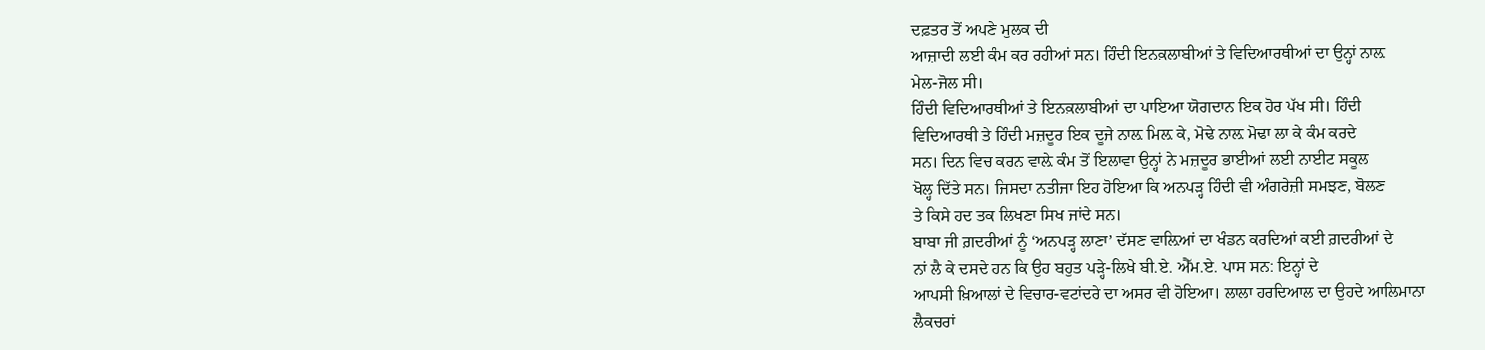ਦਫ਼ਤਰ ਤੋਂ ਅਪਣੇ ਮੁਲਕ ਦੀ
ਆਜ਼ਾਦੀ ਲਈ ਕੰਮ ਕਰ ਰਹੀਆਂ ਸਨ। ਹਿੰਦੀ ਇਨਕ਼ਲਾਬੀਆਂ ਤੇ ਵਿਦਿਆਰਥੀਆਂ ਦਾ ਉਨ੍ਹਾਂ ਨਾਲ਼
ਮੇਲ-ਜੋਲ ਸੀ।
ਹਿੰਦੀ ਵਿਦਿਆਰਥੀਆਂ ਤੇ ਇਨਕ਼ਲਾਬੀਆਂ ਦਾ ਪਾਇਆ ਯੋਗਦਾਨ ਇਕ ਹੋਰ ਪੱਖ ਸੀ। ਹਿੰਦੀ
ਵਿਦਿਆਰਥੀ ਤੇ ਹਿੰਦੀ ਮਜ਼ਦੂਰ ਇਕ ਦੂਜੇ ਨਾਲ਼ ਮਿਲ਼ ਕੇ, ਮੋਢੇ ਨਾਲ਼ ਮੋਢਾ ਲਾ ਕੇ ਕੰਮ ਕਰਦੇ
ਸਨ। ਦਿਨ ਵਿਚ ਕਰਨ ਵਾਲ਼ੇ ਕੰਮ ਤੋਂ ਇਲਾਵਾ ਉਨ੍ਹਾਂ ਨੇ ਮਜ਼ਦੂਰ ਭਾਈਆਂ ਲਈ ਨਾਈਟ ਸਕੂਲ
ਖੋਲ੍ਹ ਦਿੱਤੇ ਸਨ। ਜਿਸਦਾ ਨਤੀਜਾ ਇਹ ਹੋਇਆ ਕਿ ਅਨਪੜ੍ਹ ਹਿੰਦੀ ਵੀ ਅੰਗਰੇਜ਼ੀ ਸਮਝਣ, ਬੋਲਣ
ਤੇ ਕਿਸੇ ਹਦ ਤਕ ਲਿਖਣਾ ਸਿਖ ਜਾਂਦੇ ਸਨ।
ਬਾਬਾ ਜੀ ਗ਼ਦਰੀਆਂ ਨੂੰ ‘ਅਨਪੜ੍ਹ ਲਾਣਾ’ ਦੱਸਣ ਵਾਲ਼ਿਆਂ ਦਾ ਖੰਡਨ ਕਰਦਿਆਂ ਕਈ ਗ਼ਦਰੀਆਂ ਦੇ
ਨਾਂ ਲੈ ਕੇ ਦਸਦੇ ਹਨ ਕਿ ਉਹ ਬਹੁਤ ਪੜ੍ਹੇ-ਲਿਖੇ ਬੀ.ਏ. ਐੱਮ.ਏ. ਪਾਸ ਸਨ: ਇਨ੍ਹਾਂ ਦੇ
ਆਪਸੀ ਖ਼ਿਆਲਾਂ ਦੇ ਵਿਚਾਰ-ਵਟਾਂਦਰੇ ਦਾ ਅਸਰ ਵੀ ਹੋਇਆ। ਲਾਲਾ ਹਰਦਿਆਲ ਦਾ ਉਹਦੇ ਆਲਿਮਾਨਾ
ਲੈਕਚਰਾਂ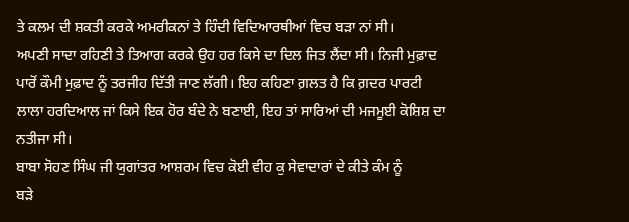ਤੇ ਕਲਮ ਦੀ ਸ਼ਕਤੀ ਕਰਕੇ ਅਮਰੀਕਨਾਂ ਤੇ ਹਿੰਦੀ ਵਿਦਿਆਰਥੀਆਂ ਵਿਚ ਬੜਾ ਨਾਂ ਸੀ।
ਅਪਣੀ ਸਾਦਾ ਰਹਿਣੀ ਤੇ ਤਿਆਗ ਕਰਕੇ ਉਹ ਹਰ ਕਿਸੇ ਦਾ ਦਿਲ ਜਿਤ ਲੈਂਦਾ ਸੀ। ਨਿਜੀ ਮੁਫ਼ਾਦ
ਪਾਰੋਂ ਕੌਮੀ ਮੁਫ਼ਾਦ ਨੂੰ ਤਰਜੀਹ ਦਿੱਤੀ ਜਾਣ ਲੱਗੀ। ਇਹ ਕਹਿਣਾ ਗ਼ਲਤ ਹੈ ਕਿ ਗ਼ਦਰ ਪਾਰਟੀ
ਲਾਲਾ ਹਰਦਿਆਲ ਜਾਂ ਕਿਸੇ ਇਕ ਹੋਰ ਬੰਦੇ ਨੇ ਬਣਾਈ, ਇਹ ਤਾਂ ਸਾਰਿਆਂ ਦੀ ਮਜਮੂਈ ਕੋਸ਼ਿਸ਼ ਦਾ
ਨਤੀਜਾ ਸੀ।
ਬਾਬਾ ਸੋਹਣ ਸਿੰਘ ਜੀ ਯੁਗਾਂਤਰ ਆਸ਼ਰਮ ਵਿਚ ਕੋਈ ਵੀਹ ਕੁ ਸੇਵਾਦਾਰਾਂ ਦੇ ਕੀਤੇ ਕੰਮ ਨੂੰ
ਬੜੇ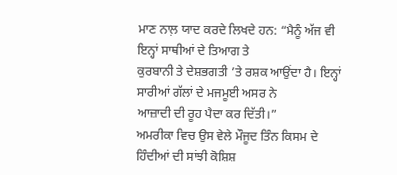ਮਾਣ ਨਾਲ਼ ਯਾਦ ਕਰਦੇ ਲਿਖਦੇ ਹਨ: “ਮੈਨੂੰ ਅੱਜ ਵੀ ਇਨ੍ਹਾਂ ਸਾਥੀਆਂ ਦੇ ਤਿਆਗ ਤੇ
ਕੁਰਬਾਨੀ ਤੇ ਦੇਸ਼ਭਗਤੀ ’ਤੇ ਰਸ਼ਕ ਆਉਂਦਾ ਹੈ। ਇਨ੍ਹਾਂ ਸਾਰੀਆਂ ਗੱਲਾਂ ਦੇ ਮਜਮੂਈ ਅਸਰ ਨੇ
ਆਜ਼ਾਦੀ ਦੀ ਰੂਹ ਪੈਦਾ ਕਰ ਦਿੱਤੀ।”
ਅਮਰੀਕਾ ਵਿਚ ਉਸ ਵੇਲੇ ਮੌਜੂਦ ਤਿੰਨ ਕਿਸਮ ਦੇ ਹਿੰਦੀਆਂ ਦੀ ਸਾਂਝੀ ਕੋਸ਼ਿਸ਼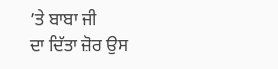’ਤੇ ਬਾਬਾ ਜੀ
ਦਾ ਦਿੱਤਾ ਜ਼ੋਰ ਉਸ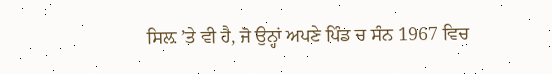ਸਿਲ਼ ’ਤੇ ਵੀ ਹੈ, ਜੋ ਉਨ੍ਹਾਂ ਅਪਣੇ ਪਿੰਡ ਚ ਸੰਨ 1967 ਵਿਚ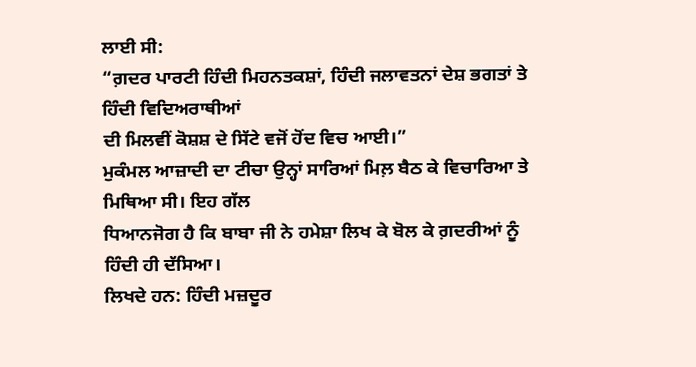ਲਾਈ ਸੀ:
“ਗ਼ਦਰ ਪਾਰਟੀ ਹਿੰਦੀ ਮਿਹਨਤਕਸ਼ਾਂ, ਹਿੰਦੀ ਜਲਾਵਤਨਾਂ ਦੇਸ਼ ਭਗਤਾਂ ਤੇ ਹਿੰਦੀ ਵਿਦਿਅਰਾਥੀਆਂ
ਦੀ ਮਿਲਵੀਂ ਕੋਸ਼ਸ਼ ਦੇ ਸਿੱਟੇ ਵਜੋਂ ਹੋਂਦ ਵਿਚ ਆਈ।”
ਮੁਕੰਮਲ ਆਜ਼ਾਦੀ ਦਾ ਟੀਚਾ ਉਨ੍ਹਾਂ ਸਾਰਿਆਂ ਮਿਲ਼ ਬੈਠ ਕੇ ਵਿਚਾਰਿਆ ਤੇ ਮਿਥਿਆ ਸੀ। ਇਹ ਗੱਲ
ਧਿਆਨਜੋਗ ਹੈ ਕਿ ਬਾਬਾ ਜੀ ਨੇ ਹਮੇਸ਼ਾ ਲਿਖ ਕੇ ਬੋਲ ਕੇ ਗ਼ਦਰੀਆਂ ਨੂੰ ਹਿੰਦੀ ਹੀ ਦੱਸਿਆ।
ਲਿਖਦੇ ਹਨ: ਹਿੰਦੀ ਮਜ਼ਦੂਰ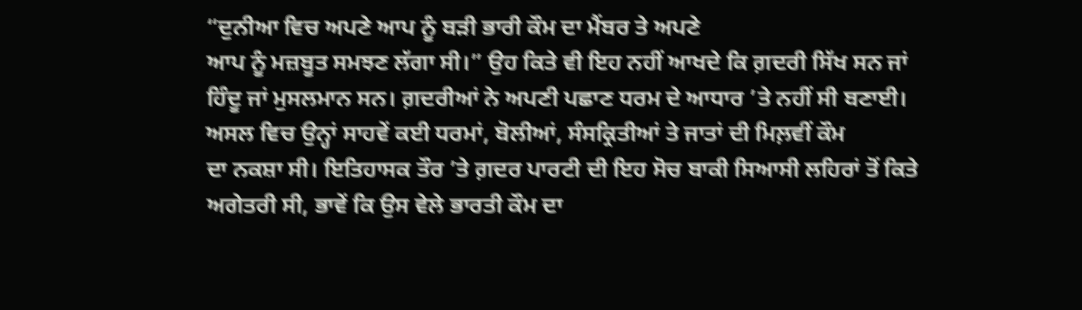“ਦੁਨੀਆ ਵਿਚ ਅਪਣੇ ਆਪ ਨੂੰ ਬੜੀ ਭਾਰੀ ਕੌਮ ਦਾ ਮੈਂਬਰ ਤੇ ਅਪਣੇ
ਆਪ ਨੂੰ ਮਜ਼ਬੂਤ ਸਮਝਣ ਲੱਗਾ ਸੀ।” ਉਹ ਕਿਤੇ ਵੀ ਇਹ ਨਹੀਂ ਆਖਦੇ ਕਿ ਗ਼ਦਰੀ ਸਿੱਖ ਸਨ ਜਾਂ
ਹਿੰਦੂ ਜਾਂ ਮੁਸਲਮਾਨ ਸਨ। ਗ਼ਦਰੀਆਂ ਨੇ ਅਪਣੀ ਪਛਾਣ ਧਰਮ ਦੇ ਆਧਾਰ ’ਤੇ ਨਹੀਂ ਸੀ ਬਣਾਈ।
ਅਸਲ ਵਿਚ ਉਨ੍ਹਾਂ ਸਾਹਵੇਂ ਕਈ ਧਰਮਾਂ, ਬੋਲੀਆਂ, ਸੰਸਕ੍ਰਿਤੀਆਂ ਤੇ ਜਾਤਾਂ ਦੀ ਮਿਲ਼ਵੀਂ ਕੌਮ
ਦਾ ਨਕਸ਼ਾ ਸੀ। ਇਤਿਹਾਸਕ ਤੌਰ ’ਤੇ ਗ਼ਦਰ ਪਾਰਟੀ ਦੀ ਇਹ ਸੋਚ ਬਾਕੀ ਸਿਆਸੀ ਲਹਿਰਾਂ ਤੋਂ ਕਿਤੇ
ਅਗੇਤਰੀ ਸੀ, ਭਾਵੇਂ ਕਿ ਉਸ ਵੇਲੇ ਭਾਰਤੀ ਕੌਮ ਦਾ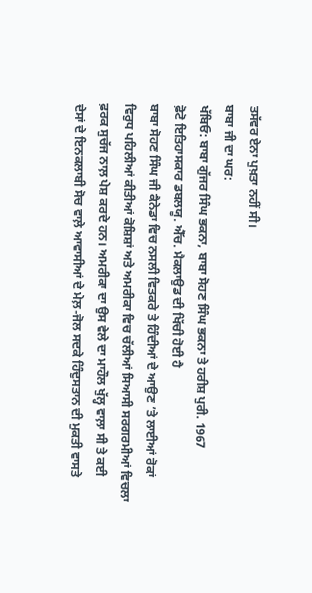ਤਸੱਵਰ ਏਨਾ ਪੁਖ਼ਤਾ ਨਹੀਂ ਸੀ।
ਬਾਬਾ ਜੀ ਦਾ ਘਰ:
ਖੱਬਿਓ: ਬਾਬਾ ਗੁੱਜਰ ਸਿੰਘ ਭਕਨਾ, ਬਾਬਾ ਸੋਹਣ ਸਿੰਘ ਭਕਨਾ ਤੇ ਹਰੀਸ਼ ਪੁਰੀ. 1967
ਫ਼ੋਟੋ ਇਤਿਹਾਸਕਾਰ ਡਬਲਯੂ. ਐੱਚ. ਮੈਕਲਾਉਡ ਦੀ ਖਿੱਚੀ ਹੋਈ ਹੈ
ਬਾਬਾ ਸੋਹਣ ਸਿੰਘ ਜੀ ਕੈਨੇਡਾ ਵਿਚ ਨਸਲੀ ਵਿਤਕਰੇ ਤੇ ਹਿੰਦੀਆਂ ਦੇ ਆਉਣ ’ਤੇ ਲਾਈਆਂ ਰੋਕਾਂ
ਵਿਰੁਧ ਪਹਿਲੀਆਂ ਕੀਤੀਆਂ ਕੋਸ਼ਿਸ਼ਾਂ ਅਤੇ ਅਮਰੀਕਾ ਵਿਚ ਚੱਲੀਆਂ ਸਿਆਸੀ ਸਰਗਰਮੀਆਂ ਵਿਚਲਾ
ਫ਼ਰਕ ਸੁਚੱਜ ਨਾਲ਼ ਪੇਸ਼ ਕਰਦੇ ਹਨ। ਅਮਰੀਕਾ ਦਾ ਉਸ ਵੇਲੇ ਦਾ ਮਾਹੌਲ ਖੁੱਲ੍ਹ ਵਾਲ਼ਾ ਸੀ ਤੇ ਕਈ
ਦੇਸਾਂ ਦੇ ਇਨਕਲਾਬੀ ਸੋਚ ਵਾਲ਼ੇ ਆਵਾਸੀਆਂ ਦੇ ਮੇਲ਼-ਜੋਲ ਸਦਕੇ ਹਿੰਦੁਸਤਾਨ ਦੀ ਮੁਕਤੀ ਵਾਸਤੇ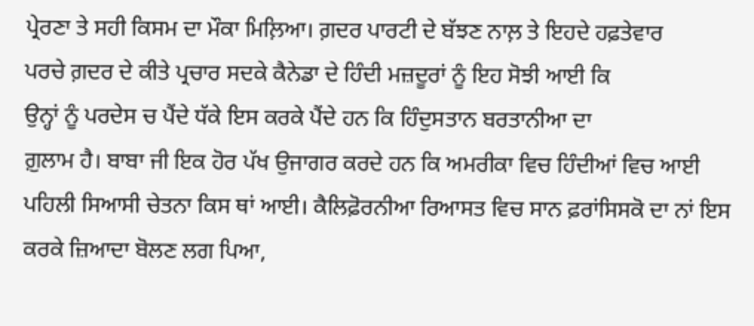ਪ੍ਰੇਰਣਾ ਤੇ ਸਹੀ ਕਿਸਮ ਦਾ ਮੌਕਾ ਮਿਲ਼ਿਆ। ਗ਼ਦਰ ਪਾਰਟੀ ਦੇ ਬੱਝਣ ਨਾਲ਼ ਤੇ ਇਹਦੇ ਹਫ਼ਤੇਵਾਰ
ਪਰਚੇ ਗ਼ਦਰ ਦੇ ਕੀਤੇ ਪ੍ਰਚਾਰ ਸਦਕੇ ਕੈਨੇਡਾ ਦੇ ਹਿੰਦੀ ਮਜ਼ਦੂਰਾਂ ਨੂੰ ਇਹ ਸੋਝੀ ਆਈ ਕਿ
ਉਨ੍ਹਾਂ ਨੂੰ ਪਰਦੇਸ ਚ ਪੈਂਦੇ ਧੱਕੇ ਇਸ ਕਰਕੇ ਪੈਂਦੇ ਹਨ ਕਿ ਹਿੰਦੁਸਤਾਨ ਬਰਤਾਨੀਆ ਦਾ
ਗ਼ੁਲਾਮ ਹੈ। ਬਾਬਾ ਜੀ ਇਕ ਹੋਰ ਪੱਖ ਉਜਾਗਰ ਕਰਦੇ ਹਨ ਕਿ ਅਮਰੀਕਾ ਵਿਚ ਹਿੰਦੀਆਂ ਵਿਚ ਆਈ
ਪਹਿਲੀ ਸਿਆਸੀ ਚੇਤਨਾ ਕਿਸ ਥਾਂ ਆਈ। ਕੈਲਿਫ਼ੋਰਨੀਆ ਰਿਆਸਤ ਵਿਚ ਸਾਨ ਫ਼ਰਾਂਸਿਸਕੋ ਦਾ ਨਾਂ ਇਸ
ਕਰਕੇ ਜ਼ਿਆਦਾ ਬੋਲਣ ਲਗ ਪਿਆ,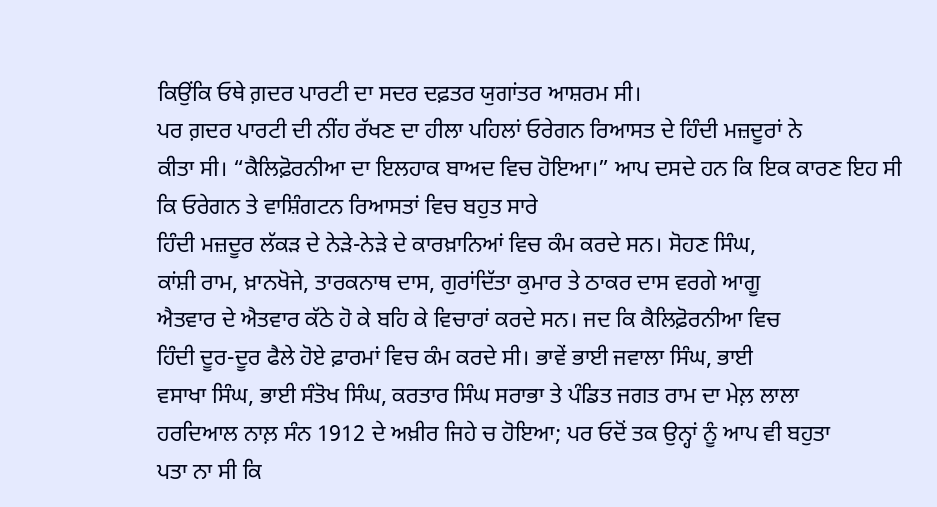ਕਿਉਂਕਿ ਓਥੇ ਗ਼ਦਰ ਪਾਰਟੀ ਦਾ ਸਦਰ ਦਫ਼ਤਰ ਯੁਗਾਂਤਰ ਆਸ਼ਰਮ ਸੀ।
ਪਰ ਗ਼ਦਰ ਪਾਰਟੀ ਦੀ ਨੀਂਹ ਰੱਖਣ ਦਾ ਹੀਲਾ ਪਹਿਲਾਂ ਓਰੇਗਨ ਰਿਆਸਤ ਦੇ ਹਿੰਦੀ ਮਜ਼ਦੂਰਾਂ ਨੇ
ਕੀਤਾ ਸੀ। “ਕੈਲਿਫ਼ੋਰਨੀਆ ਦਾ ਇਲਹਾਕ ਬਾਅਦ ਵਿਚ ਹੋਇਆ।” ਆਪ ਦਸਦੇ ਹਨ ਕਿ ਇਕ ਕਾਰਣ ਇਹ ਸੀ
ਕਿ ਓਰੇਗਨ ਤੇ ਵਾਸ਼ਿੰਗਟਨ ਰਿਆਸਤਾਂ ਵਿਚ ਬਹੁਤ ਸਾਰੇ
ਹਿੰਦੀ ਮਜ਼ਦੂਰ ਲੱਕੜ ਦੇ ਨੇੜੇ-ਨੇੜੇ ਦੇ ਕਾਰਖ਼ਾਨਿਆਂ ਵਿਚ ਕੰਮ ਕਰਦੇ ਸਨ। ਸੋਹਣ ਸਿੰਘ,
ਕਾਂਸ਼ੀ ਰਾਮ, ਖ਼ਾਨਖੋਜੇ, ਤਾਰਕਨਾਥ ਦਾਸ, ਗੁਰਾਂਦਿੱਤਾ ਕੁਮਾਰ ਤੇ ਠਾਕਰ ਦਾਸ ਵਰਗੇ ਆਗੂ
ਐਤਵਾਰ ਦੇ ਐਤਵਾਰ ਕੱਠੇ ਹੋ ਕੇ ਬਹਿ ਕੇ ਵਿਚਾਰਾਂ ਕਰਦੇ ਸਨ। ਜਦ ਕਿ ਕੈਲਿਫ਼ੋਰਨੀਆ ਵਿਚ
ਹਿੰਦੀ ਦੂਰ-ਦੂਰ ਫੈਲੇ ਹੋਏ ਫ਼ਾਰਮਾਂ ਵਿਚ ਕੰਮ ਕਰਦੇ ਸੀ। ਭਾਵੇਂ ਭਾਈ ਜਵਾਲਾ ਸਿੰਘ, ਭਾਈ
ਵਸਾਖਾ ਸਿੰਘ, ਭਾਈ ਸੰਤੋਖ ਸਿੰਘ, ਕਰਤਾਰ ਸਿੰਘ ਸਰਾਭਾ ਤੇ ਪੰਡਿਤ ਜਗਤ ਰਾਮ ਦਾ ਮੇਲ਼ ਲਾਲਾ
ਹਰਦਿਆਲ ਨਾਲ਼ ਸੰਨ 1912 ਦੇ ਅਖ਼ੀਰ ਜਿਹੇ ਚ ਹੋਇਆ; ਪਰ ਓਦੋਂ ਤਕ ਉਨ੍ਹਾਂ ਨੂੰ ਆਪ ਵੀ ਬਹੁਤਾ
ਪਤਾ ਨਾ ਸੀ ਕਿ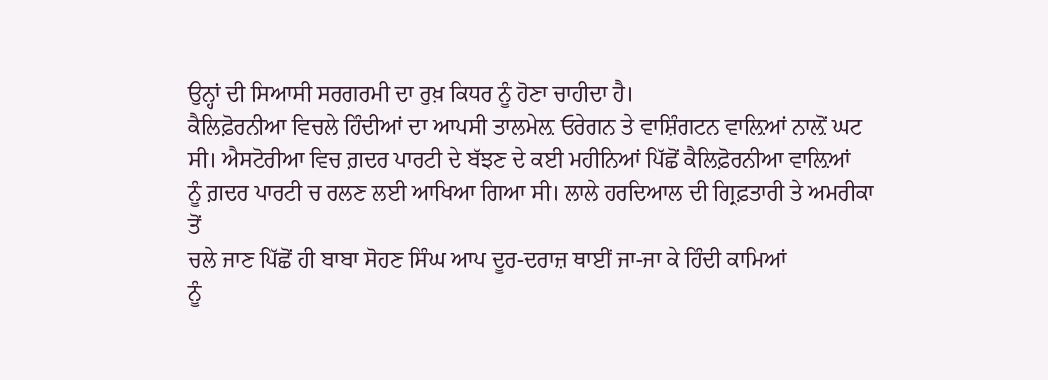ਉਨ੍ਹਾਂ ਦੀ ਸਿਆਸੀ ਸਰਗਰਮੀ ਦਾ ਰੁਖ਼ ਕਿਧਰ ਨੂੰ ਹੋਣਾ ਚਾਹੀਦਾ ਹੈ।
ਕੈਲਿਫ਼ੋਰਨੀਆ ਵਿਚਲੇ ਹਿੰਦੀਆਂ ਦਾ ਆਪਸੀ ਤਾਲਮੇਲ਼ ਓਰੇਗਨ ਤੇ ਵਾਸ਼ਿੰਗਟਨ ਵਾਲ਼ਿਆਂ ਨਾਲ਼ੋਂ ਘਟ
ਸੀ। ਐਸਟੋਰੀਆ ਵਿਚ ਗ਼ਦਰ ਪਾਰਟੀ ਦੇ ਬੱਝਣ ਦੇ ਕਈ ਮਹੀਨਿਆਂ ਪਿੱਛੋਂ ਕੈਲਿਫ਼ੋਰਨੀਆ ਵਾਲ਼ਿਆਂ
ਨੂੰ ਗ਼ਦਰ ਪਾਰਟੀ ਚ ਰਲਣ ਲਈ ਆਖਿਆ ਗਿਆ ਸੀ। ਲਾਲੇ ਹਰਦਿਆਲ ਦੀ ਗ੍ਰਿਫ਼ਤਾਰੀ ਤੇ ਅਮਰੀਕਾ ਤੋਂ
ਚਲੇ ਜਾਣ ਪਿੱਛੋਂ ਹੀ ਬਾਬਾ ਸੋਹਣ ਸਿੰਘ ਆਪ ਦੂਰ-ਦਰਾਜ਼ ਥਾਈਂ ਜਾ-ਜਾ ਕੇ ਹਿੰਦੀ ਕਾਮਿਆਂ
ਨੂੰ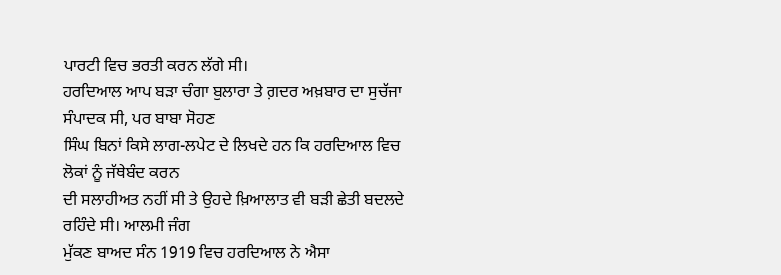ਪਾਰਟੀ ਵਿਚ ਭਰਤੀ ਕਰਨ ਲੱਗੇ ਸੀ।
ਹਰਦਿਆਲ ਆਪ ਬੜਾ ਚੰਗਾ ਬੁਲਾਰਾ ਤੇ ਗ਼ਦਰ ਅਖ਼ਬਾਰ ਦਾ ਸੁਚੱਜਾ ਸੰਪਾਦਕ ਸੀ, ਪਰ ਬਾਬਾ ਸੋਹਣ
ਸਿੰਘ ਬਿਨਾਂ ਕਿਸੇ ਲਾਗ-ਲਪੇਟ ਦੇ ਲਿਖਦੇ ਹਨ ਕਿ ਹਰਦਿਆਲ ਵਿਚ ਲੋਕਾਂ ਨੂੰ ਜੱਥੇਬੰਦ ਕਰਨ
ਦੀ ਸਲਾਹੀਅਤ ਨਹੀਂ ਸੀ ਤੇ ਉਹਦੇ ਖ਼ਿਆਲਾਤ ਵੀ ਬੜੀ ਛੇਤੀ ਬਦਲਦੇ ਰਹਿੰਦੇ ਸੀ। ਆਲਮੀ ਜੰਗ
ਮੁੱਕਣ ਬਾਅਦ ਸੰਨ 1919 ਵਿਚ ਹਰਦਿਆਲ ਨੇ ਐਸਾ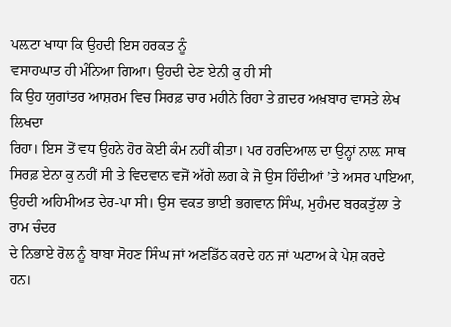ਪਲ਼ਟਾ ਖਾਧਾ ਕਿ ਉਹਦੀ ਇਸ ਹਰਕਤ ਨੂੰ
ਵਸਾਹਘਾਤ ਹੀ ਮੰਨਿਆ ਗਿਆ। ਉਹਦੀ ਦੇਣ ਏਨੀ ਕੁ ਹੀ ਸੀ
ਕਿ ਉਹ ਯੁਗਾਂਤਰ ਆਸ਼ਰਮ ਵਿਚ ਸਿਰਫ਼ ਚਾਰ ਮਹੀਨੇ ਰਿਹਾ ਤੇ ਗ਼ਦਰ ਅਖ਼ਬਾਰ ਵਾਸਤੇ ਲੇਖ ਲਿਖਦਾ
ਰਿਹਾ। ਇਸ ਤੋਂ ਵਧ ਉਹਨੇ ਹੋਰ ਕੋਈ ਕੰਮ ਨਹੀਂ ਕੀਤਾ। ਪਰ ਹਰਦਿਆਲ ਦਾ ਉਨ੍ਹਾਂ ਨਾਲ਼ ਸਾਥ
ਸਿਰਫ਼ ਏਨਾ ਕੁ ਨਹੀਂ ਸੀ ਤੇ ਵਿਦਵਾਨ ਵਜੋਂ ਅੱਗੇ ਲਗ ਕੇ ਜੋ ਉਸ ਹਿੰਦੀਆਂ ’ਤੇ ਅਸਰ ਪਾਇਆ,
ਉਹਦੀ ਅਹਿਮੀਅਤ ਦੇਰ-ਪਾ ਸੀ। ਉਸ ਵਕਤ ਭਾਈ ਭਗਵਾਨ ਸਿੰਘ, ਮੁਹੰਮਦ ਬਰਕਤੁੱਲਾ ਤੇ ਰਾਮ ਚੰਦਰ
ਦੇ ਨਿਭਾਏ ਰੋਲ ਨੂੰ ਬਾਬਾ ਸੋਹਣ ਸਿੰਘ ਜਾਂ ਅਣਡਿੱਠ ਕਰਦੇ ਹਨ ਜਾਂ ਘਟਾਅ ਕੇ ਪੇਸ਼ ਕਰਦੇ
ਹਨ।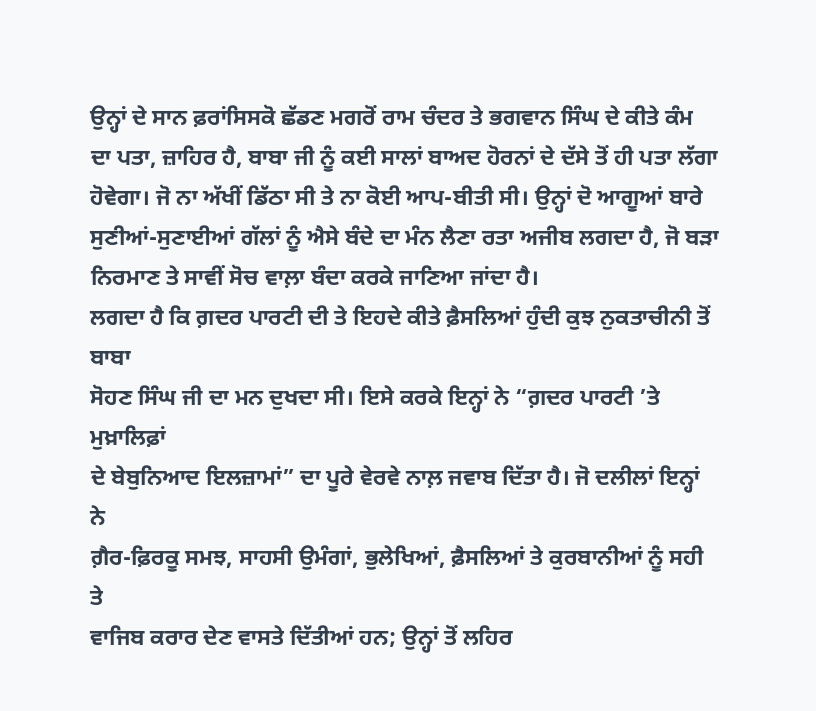ਉਨ੍ਹਾਂ ਦੇ ਸਾਨ ਫ਼ਰਾਂਸਿਸਕੋ ਛੱਡਣ ਮਗਰੋਂ ਰਾਮ ਚੰਦਰ ਤੇ ਭਗਵਾਨ ਸਿੰਘ ਦੇ ਕੀਤੇ ਕੰਮ
ਦਾ ਪਤਾ, ਜ਼ਾਹਿਰ ਹੈ, ਬਾਬਾ ਜੀ ਨੂੰ ਕਈ ਸਾਲਾਂ ਬਾਅਦ ਹੋਰਨਾਂ ਦੇ ਦੱਸੇ ਤੋਂ ਹੀ ਪਤਾ ਲੱਗਾ
ਹੋਵੇਗਾ। ਜੋ ਨਾ ਅੱਖੀਂ ਡਿੱਠਾ ਸੀ ਤੇ ਨਾ ਕੋਈ ਆਪ-ਬੀਤੀ ਸੀ। ਉਨ੍ਹਾਂ ਦੋ ਆਗੂਆਂ ਬਾਰੇ
ਸੁਣੀਆਂ-ਸੁਣਾਈਆਂ ਗੱਲਾਂ ਨੂੰ ਐਸੇ ਬੰਦੇ ਦਾ ਮੰਨ ਲੈਣਾ ਰਤਾ ਅਜੀਬ ਲਗਦਾ ਹੈ, ਜੋ ਬੜਾ
ਨਿਰਮਾਣ ਤੇ ਸਾਵੀਂ ਸੋਚ ਵਾਲ਼ਾ ਬੰਦਾ ਕਰਕੇ ਜਾਣਿਆ ਜਾਂਦਾ ਹੈ।
ਲਗਦਾ ਹੈ ਕਿ ਗ਼ਦਰ ਪਾਰਟੀ ਦੀ ਤੇ ਇਹਦੇ ਕੀਤੇ ਫ਼ੈਸਲਿਆਂ ਹੁੰਦੀ ਕੁਝ ਨੁਕਤਾਚੀਨੀ ਤੋਂ ਬਾਬਾ
ਸੋਹਣ ਸਿੰਘ ਜੀ ਦਾ ਮਨ ਦੁਖਦਾ ਸੀ। ਇਸੇ ਕਰਕੇ ਇਨ੍ਹਾਂ ਨੇ “ਗ਼ਦਰ ਪਾਰਟੀ ’ਤੇ ਮੁਖ਼ਾਲਿਫ਼ਾਂ
ਦੇ ਬੇਬੁਨਿਆਦ ਇਲਜ਼ਾਮਾਂ” ਦਾ ਪੂਰੇ ਵੇਰਵੇ ਨਾਲ਼ ਜਵਾਬ ਦਿੱਤਾ ਹੈ। ਜੋ ਦਲੀਲਾਂ ਇਨ੍ਹਾਂ ਨੇ
ਗ਼ੈਰ-ਫ਼ਿਰਕੂ ਸਮਝ, ਸਾਹਸੀ ਉਮੰਗਾਂ, ਭੁਲੇਖਿਆਂ, ਫ਼ੈਸਲਿਆਂ ਤੇ ਕੁਰਬਾਨੀਆਂ ਨੂੰ ਸਹੀ ਤੇ
ਵਾਜਿਬ ਕਰਾਰ ਦੇਣ ਵਾਸਤੇ ਦਿੱਤੀਆਂ ਹਨ; ਉਨ੍ਹਾਂ ਤੋਂ ਲਹਿਰ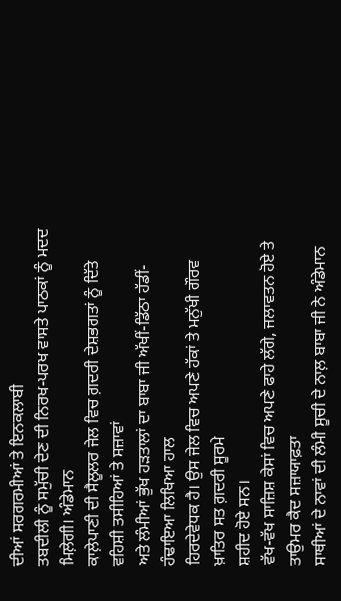ਦੀਆਂ ਸਰਗਰਮੀਆਂ ਤੇ ਇਨਕਲਾਬੀ
ਤਬਦੀਲੀ ਨੂੰ ਸਮੁੱਚੀ ਦੇਣ ਦੀ ਨਿਰਖ-ਪਰਖ ਵਾਸਤੇ ਪਾਠਕਾਂ ਨੂੰ ਮਦਦ ਮਿਲ਼ੇਗੀ। ਅੰਡੇਮਾਨ
ਕਾਲ਼ੇਪਾਣੀ ਦੀ ਸੈਲੂਲਰ ਜੇਲ ਵਿਚ ਗ਼ਦਰੀ ਦੇਸ਼ਭਗਤਾਂ ਨੂੰ ਦਿੱਤੇ ਵਹਿਸ਼ੀ ਤਸੀਹਿਆਂ ਤੇ ਸਜ਼ਾਵਾਂ
ਅਤੇ ਲੰਮੀਆਂ ਭੁੱਖ ਹੜਤਾਲਾਂ ਦਾ ਬਾਬਾ ਜੀ ਅੱਖੀਂ-ਡਿੱਠਾ ਹੱਡੀਂ-ਹੰਢਾਇਆ ਲਿਖਿਆ ਹਾਲ
ਹਿਰਦੇਵੇਧਕ ਹੈ। ਉਸ ਜੇਲ ਵਿਚ ਅਪਣੇ ਹੱਕਾਂ ਤੇ ਮਨੁੱਖੀ ਗੌਰਵ ਖ਼ਾਤਿਰ ਸਤ ਗ਼ਦਰੀ ਸੂਰਮੇ
ਸ਼ਹੀਦ ਹੋਏ ਸਨ।
ਵੱਖ-ਵੱਖ ਸਾਜ਼ਿਸ਼ ਕੇਸਾਂ ਵਿਚ ਅਪਣੇ ਫਾਹੇ ਲੱਗੇ, ਜਲਾਵਤਨ ਹੋਏ ਤੇ ਤਾਉਮਰ ਕੈਦ ਸਜ਼ਾਯਾਫ਼ਤਾ
ਸਾਥੀਆਂ ਦੇ ਨਾਵਾਂ ਦੀ ਲੰਮੀ ਸੂਚੀ ਦੇ ਨਾਲ਼ ਬਾਬਾ ਜੀ ਨੇ ਅੰਡੇਮਾਨ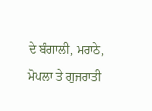ਦੇ ਬੰਗਾਲੀ, ਮਰਾਠੇ,
ਮੋਪਲਾ ਤੇ ਗੁਜਰਾਤੀ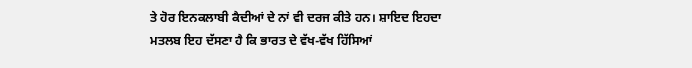ਤੇ ਹੋਰ ਇਨਕਲਾਬੀ ਕੈਦੀਆਂ ਦੇ ਨਾਂ ਵੀ ਦਰਜ ਕੀਤੇ ਹਨ। ਸ਼ਾਇਦ ਇਹਦਾ
ਮਤਲਬ ਇਹ ਦੱਸਣਾ ਹੈ ਕਿ ਭਾਰਤ ਦੇ ਵੱਖ-ਵੱਖ ਹਿੱਸਿਆਂ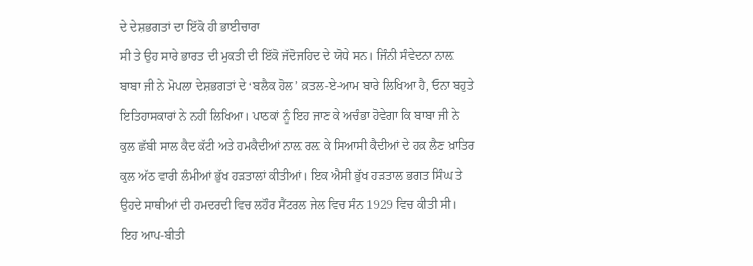ਦੇ ਦੇਸ਼ਭਗਤਾਂ ਦਾ ਇੱਕੋ ਹੀ ਭਾਈਚਾਰਾ
ਸੀ ਤੇ ਉਹ ਸਾਰੇ ਭਾਰਤ ਦੀ ਮੁਕਤੀ ਦੀ ਇੱਕੋ ਜੱਦੋਜਹਿਦ ਦੇ ਯੋਧੇ ਸਨ। ਜਿੰਨੀ ਸੰਵੇਦਨਾ ਨਾਲ਼
ਬਾਬਾ ਜੀ ਨੇ ਮੋਪਲਾ ਦੇਸ਼ਭਗਤਾਂ ਦੇ ‘ਬਲੈਕ ਹੋਲ’ ਕ਼ਤਲ-ਏ-ਆਮ ਬਾਰੇ ਲਿਖਿਆ ਹੈ, ਓਨਾ ਬਹੁਤੇ
ਇਤਿਹਾਸਕਾਰਾਂ ਨੇ ਨਹੀਂ ਲਿਖਿਆ। ਪਾਠਕਾਂ ਨੂੰ ਇਹ ਜਾਣ ਕੇ ਅਚੰਭਾ ਹੋਵੇਗਾ ਕਿ ਬਾਬਾ ਜੀ ਨੇ
ਕੁਲ ਛੱਬੀ ਸਾਲ ਕੈਦ ਕੱਟੀ ਅਤੇ ਹਮਕੈਦੀਆਂ ਨਾਲ਼ ਰਲ਼ ਕੇ ਸਿਆਸੀ ਕੈਦੀਆਂ ਦੇ ਹਕ਼ ਲੈਣ ਖ਼ਾਤਿਰ
ਕੁਲ ਅੱਠ ਵਾਰੀ ਲੰਮੀਆਂ ਭੁੱਖ ਹੜਤਾਲਾਂ ਕੀਤੀਆਂ। ਇਕ ਐਸੀ ਭੁੱਖ ਹੜਤਾਲ ਭਗਤ ਸਿੰਘ ਤੇ
ਉਹਦੇ ਸਾਥੀਆਂ ਦੀ ਹਮਦਰਦੀ ਵਿਚ ਲਹੌਰ ਸੈਂਟਰਲ ਜੇਲ ਵਿਚ ਸੰਨ 1929 ਵਿਚ ਕੀਤੀ ਸੀ।
ਇਹ ਆਪ-ਬੀਤੀ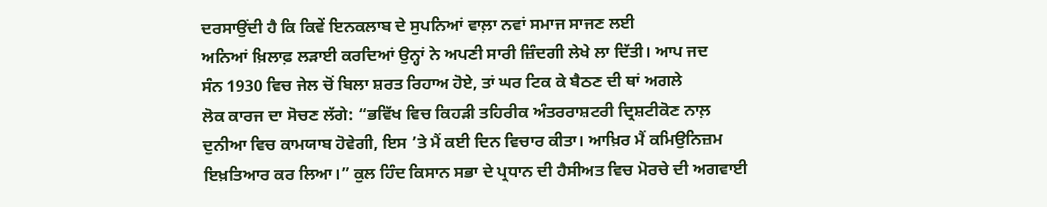ਦਰਸਾਉਂਦੀ ਹੈ ਕਿ ਕਿਵੇਂ ਇਨਕਲਾਬ ਦੇ ਸੁਪਨਿਆਂ ਵਾਲ਼ਾ ਨਵਾਂ ਸਮਾਜ ਸਾਜਣ ਲਈ
ਅਨਿਆਂ ਖ਼ਿਲਾਫ਼ ਲੜਾਈ ਕਰਦਿਆਂ ਉਨ੍ਹਾਂ ਨੇ ਅਪਣੀ ਸਾਰੀ ਜ਼ਿੰਦਗੀ ਲੇਖੇ ਲਾ ਦਿੱਤੀ। ਆਪ ਜਦ
ਸੰਨ 1930 ਵਿਚ ਜੇਲ ਚੋਂ ਬਿਲਾ ਸ਼ਰਤ ਰਿਹਾਅ ਹੋਏ, ਤਾਂ ਘਰ ਟਿਕ ਕੇ ਬੈਠਣ ਦੀ ਥਾਂ ਅਗਲੇ
ਲੋਕ ਕਾਰਜ ਦਾ ਸੋਚਣ ਲੱਗੇ: “ਭਵਿੱਖ ਵਿਚ ਕਿਹੜੀ ਤਹਿਰੀਕ ਅੰਤਰਰਾਸ਼ਟਰੀ ਦ੍ਰਿਸ਼ਟੀਕੋਣ ਨਾਲ਼
ਦੁਨੀਆ ਵਿਚ ਕਾਮਯਾਬ ਹੋਵੇਗੀ, ਇਸ ’ਤੇ ਮੈਂ ਕਈ ਦਿਨ ਵਿਚਾਰ ਕੀਤਾ। ਆਖ਼ਿਰ ਮੈਂ ਕਮਿਉਨਿਜ਼ਮ
ਇਖ਼ਤਿਆਰ ਕਰ ਲਿਆ।” ਕੁਲ ਹਿੰਦ ਕਿਸਾਨ ਸਭਾ ਦੇ ਪ੍ਰਧਾਨ ਦੀ ਹੈਸੀਅਤ ਵਿਚ ਮੋਰਚੇ ਦੀ ਅਗਵਾਈ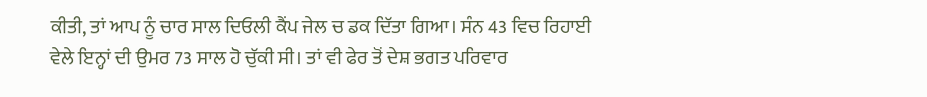ਕੀਤੀ, ਤਾਂ ਆਪ ਨੂੰ ਚਾਰ ਸਾਲ ਦਿਓਲੀ ਕੈਂਪ ਜੇਲ ਚ ਡਕ ਦਿੱਤਾ ਗਿਆ। ਸੰਨ 43 ਵਿਚ ਰਿਹਾਈ
ਵੇਲੇ ਇਨ੍ਹਾਂ ਦੀ ਉਮਰ 73 ਸਾਲ ਹੋ ਚੁੱਕੀ ਸੀ। ਤਾਂ ਵੀ ਫੇਰ ਤੋਂ ਦੇਸ਼ ਭਗਤ ਪਰਿਵਾਰ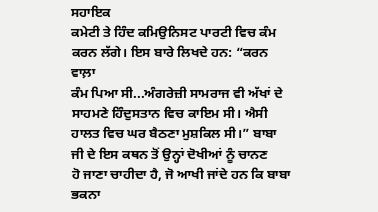ਸਹਾਇਕ
ਕਮੇਟੀ ਤੇ ਹਿੰਦ ਕਮਿਉਨਿਸਟ ਪਾਰਟੀ ਵਿਚ ਕੰਮ ਕਰਨ ਲੱਗੇ। ਇਸ ਬਾਰੇ ਲਿਖਦੇ ਹਨ: “ਕਰਨ ਵਾਲ਼ਾ
ਕੰਮ ਪਿਆ ਸੀ...ਅੰਗਰੇਜ਼ੀ ਸਾਮਰਾਜ ਵੀ ਅੱਖਾਂ ਦੇ ਸਾਹਮਣੇ ਹਿੰਦੁਸਤਾਨ ਵਿਚ ਕਾਇਮ ਸੀ। ਐਸੀ
ਹਾਲਤ ਵਿਚ ਘਰ ਬੈਠਣਾ ਮੁਸ਼ਕਿਲ ਸੀ।” ਬਾਬਾ ਜੀ ਦੇ ਇਸ ਕਥਨ ਤੋਂ ਉਨ੍ਹਾਂ ਦੋਖੀਆਂ ਨੂੰ ਚਾਨਣ
ਹੋ ਜਾਣਾ ਚਾਹੀਦਾ ਹੈ, ਜੋ ਆਖੀ ਜਾਂਦੇ ਹਨ ਕਿ ਬਾਬਾ ਭਕਨਾ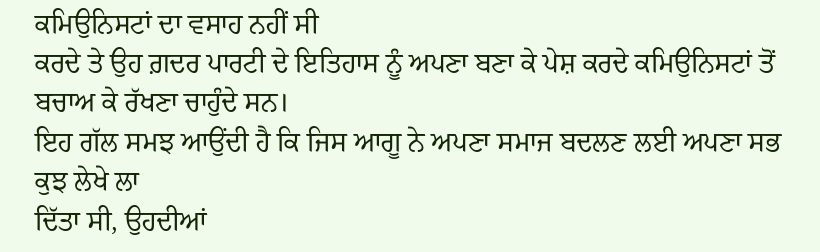ਕਮਿਉਨਿਸਟਾਂ ਦਾ ਵਸਾਹ ਨਹੀਂ ਸੀ
ਕਰਦੇ ਤੇ ਉਹ ਗ਼ਦਰ ਪਾਰਟੀ ਦੇ ਇਤਿਹਾਸ ਨੂੰ ਅਪਣਾ ਬਣਾ ਕੇ ਪੇਸ਼ ਕਰਦੇ ਕਮਿਉਨਿਸਟਾਂ ਤੋਂ
ਬਚਾਅ ਕੇ ਰੱਖਣਾ ਚਾਹੁੰਦੇ ਸਨ।
ਇਹ ਗੱਲ ਸਮਝ ਆਉਂਦੀ ਹੈ ਕਿ ਜਿਸ ਆਗੂ ਨੇ ਅਪਣਾ ਸਮਾਜ ਬਦਲਣ ਲਈ ਅਪਣਾ ਸਭ ਕੁਝ ਲੇਖੇ ਲਾ
ਦਿੱਤਾ ਸੀ, ਉਹਦੀਆਂ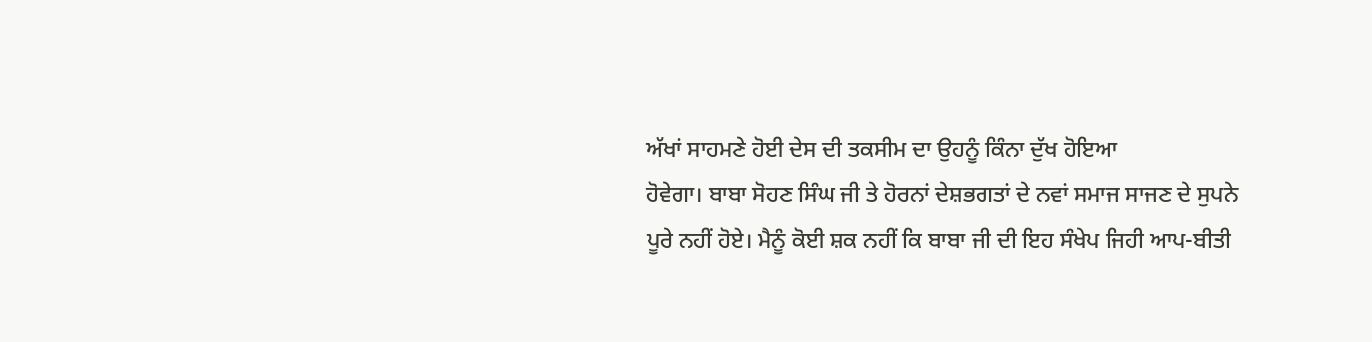ਅੱਖਾਂ ਸਾਹਮਣੇ ਹੋਈ ਦੇਸ ਦੀ ਤਕਸੀਮ ਦਾ ਉਹਨੂੰ ਕਿੰਨਾ ਦੁੱਖ ਹੋਇਆ
ਹੋਵੇਗਾ। ਬਾਬਾ ਸੋਹਣ ਸਿੰਘ ਜੀ ਤੇ ਹੋਰਨਾਂ ਦੇਸ਼ਭਗਤਾਂ ਦੇ ਨਵਾਂ ਸਮਾਜ ਸਾਜਣ ਦੇ ਸੁਪਨੇ
ਪੂਰੇ ਨਹੀਂ ਹੋਏ। ਮੈਨੂੰ ਕੋਈ ਸ਼ਕ ਨਹੀਂ ਕਿ ਬਾਬਾ ਜੀ ਦੀ ਇਹ ਸੰਖੇਪ ਜਿਹੀ ਆਪ-ਬੀਤੀ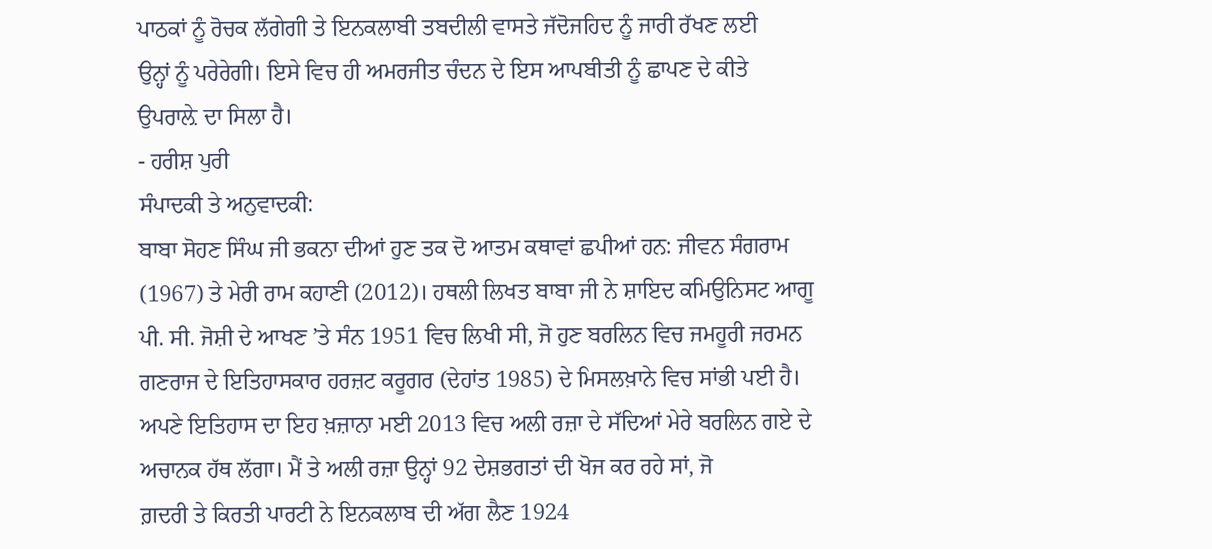ਪਾਠਕਾਂ ਨੂੰ ਰੋਚਕ ਲੱਗੇਗੀ ਤੇ ਇਨਕਲਾਬੀ ਤਬਦੀਲੀ ਵਾਸਤੇ ਜੱਦੋਜਹਿਦ ਨੂੰ ਜਾਰੀ ਰੱਖਣ ਲਈ
ਉਨ੍ਹਾਂ ਨੂੰ ਪਰੇਰੇਗੀ। ਇਸੇ ਵਿਚ ਹੀ ਅਮਰਜੀਤ ਚੰਦਨ ਦੇ ਇਸ ਆਪਬੀਤੀ ਨੂੰ ਛਾਪਣ ਦੇ ਕੀਤੇ
ਉਪਰਾਲ਼ੇ ਦਾ ਸਿਲਾ ਹੈ।
- ਹਰੀਸ਼ ਪੁਰੀ
ਸੰਪਾਦਕੀ ਤੇ ਅਨੁਵਾਦਕੀ:
ਬਾਬਾ ਸੋਹਣ ਸਿੰਘ ਜੀ ਭਕਨਾ ਦੀਆਂ ਹੁਣ ਤਕ ਦੋ ਆਤਮ ਕਥਾਵਾਂ ਛਪੀਆਂ ਹਨ: ਜੀਵਨ ਸੰਗਰਾਮ
(1967) ਤੇ ਮੇਰੀ ਰਾਮ ਕਹਾਣੀ (2012)। ਹਥਲੀ ਲਿਖਤ ਬਾਬਾ ਜੀ ਨੇ ਸ਼ਾਇਦ ਕਮਿਉਨਿਸਟ ਆਗੂ
ਪੀ. ਸੀ. ਜੋਸ਼ੀ ਦੇ ਆਖਣ ’ਤੇ ਸੰਨ 1951 ਵਿਚ ਲਿਖੀ ਸੀ, ਜੋ ਹੁਣ ਬਰਲਿਨ ਵਿਚ ਜਮਹੂਰੀ ਜਰਮਨ
ਗਣਰਾਜ ਦੇ ਇਤਿਹਾਸਕਾਰ ਹਰਜ਼ਟ ਕਰੂਗਰ (ਦੇਹਾਂਤ 1985) ਦੇ ਮਿਸਲਖ਼ਾਨੇ ਵਿਚ ਸਾਂਭੀ ਪਈ ਹੈ।
ਅਪਣੇ ਇਤਿਹਾਸ ਦਾ ਇਹ ਖ਼ਜ਼ਾਨਾ ਮਈ 2013 ਵਿਚ ਅਲੀ ਰਜ਼ਾ ਦੇ ਸੱਦਿਆਂ ਮੇਰੇ ਬਰਲਿਨ ਗਏ ਦੇ
ਅਚਾਨਕ ਹੱਥ ਲੱਗਾ। ਮੈਂ ਤੇ ਅਲੀ ਰਜ਼ਾ ਉਨ੍ਹਾਂ 92 ਦੇਸ਼ਭਗਤਾਂ ਦੀ ਖੋਜ ਕਰ ਰਹੇ ਸਾਂ, ਜੋ
ਗ਼ਦਰੀ ਤੇ ਕਿਰਤੀ ਪਾਰਟੀ ਨੇ ਇਨਕਲਾਬ ਦੀ ਅੱਗ ਲੈਣ 1924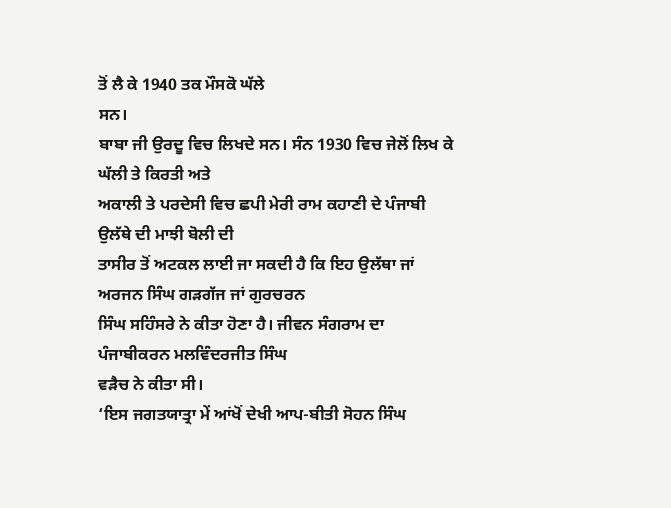ਤੋਂ ਲੈ ਕੇ 1940 ਤਕ ਮੌਸਕੋ ਘੱਲੇ
ਸਨ।
ਬਾਬਾ ਜੀ ਉਰਦੂ ਵਿਚ ਲਿਖਦੇ ਸਨ। ਸੰਨ 1930 ਵਿਚ ਜੇਲੋਂ ਲਿਖ ਕੇ ਘੱਲੀ ਤੇ ਕਿਰਤੀ ਅਤੇ
ਅਕਾਲੀ ਤੇ ਪਰਦੇਸੀ ਵਿਚ ਛਪੀ ਮੇਰੀ ਰਾਮ ਕਹਾਣੀ ਦੇ ਪੰਜਾਬੀ ਉਲੱਥੇ ਦੀ ਮਾਝੀ ਬੋਲੀ ਦੀ
ਤਾਸੀਰ ਤੋਂ ਅਟਕਲ ਲਾਈ ਜਾ ਸਕਦੀ ਹੈ ਕਿ ਇਹ ਉਲੱਥਾ ਜਾਂ ਅਰਜਨ ਸਿੰਘ ਗੜਗੱਜ ਜਾਂ ਗੁਰਚਰਨ
ਸਿੰਘ ਸਹਿੰਸਰੇ ਨੇ ਕੀਤਾ ਹੋਣਾ ਹੈ। ਜੀਵਨ ਸੰਗਰਾਮ ਦਾ ਪੰਜਾਬੀਕਰਨ ਮਲਵਿੰਦਰਜੀਤ ਸਿੰਘ
ਵੜੈਚ ਨੇ ਕੀਤਾ ਸੀ।
‘ਇਸ ਜਗਤਯਾਤ੍ਰਾ ਮੇਂ ਆਂਖੋਂ ਦੇਖੀ ਆਪ-ਬੀਤੀ ਸੋਹਨ ਸਿੰਘ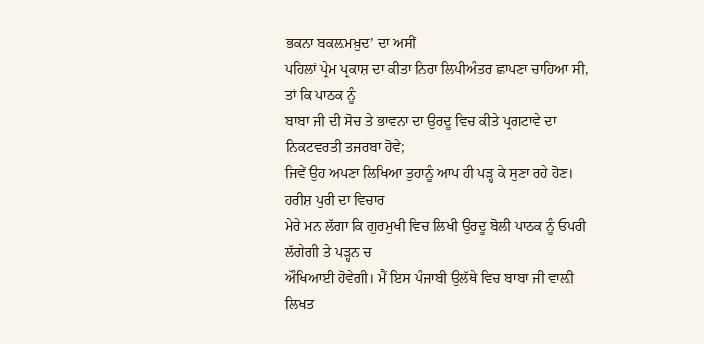ਭਕਨਾ ਬਕਲ਼ਮਖ਼ੁਦ’ ਦਾ ਅਸੀਂ
ਪਹਿਲਾਂ ਪ੍ਰੇਮ ਪ੍ਰਕਾਸ਼ ਦਾ ਕੀਤਾ ਨਿਰਾ ਲਿਪੀਅੰਤਰ ਛਾਪਣਾ ਚਾਹਿਆ ਸੀ, ਤਾਂ ਕਿ ਪਾਠਕ ਨੂੰ
ਬਾਬਾ ਜੀ ਦੀ ਸੋਚ ਤੇ ਭਾਵਨਾ ਦਾ ਉਰਦੂ ਵਿਚ ਕੀਤੇ ਪ੍ਰਗਟਾਵੇ ਦਾ ਨਿਕਟਵਰਤੀ ਤਜਰਬਾ ਹੋਵੇ;
ਜਿਵੇਂ ਉਹ ਅਪਣਾ ਲਿਖਿਆ ਤੁਹਾਨੂੰ ਆਪ ਹੀ ਪੜ੍ਹ ਕੇ ਸੁਣਾ ਰਹੇ ਹੋਣ। ਹਰੀਸ਼ ਪੁਰੀ ਦਾ ਵਿਚਾਰ
ਮੇਰੇ ਮਨ ਲੱਗਾ ਕਿ ਗੁਰਮੁਖੀ ਵਿਚ ਲਿਖੀ ਉਰਦੂ ਬੋਲੀ ਪਾਠਕ ਨੂੰ ਓਪਰੀ ਲੱਗੇਗੀ ਤੇ ਪੜ੍ਹਨ ਚ
ਔਖਿਆਈ ਹੋਵੇਗੀ। ਮੈਂ ਇਸ ਪੰਜਾਬੀ ਉਲੱਥੇ ਵਿਚ ਬਾਬਾ ਜੀ ਵਾਲ਼ੀ ਲਿਖਤ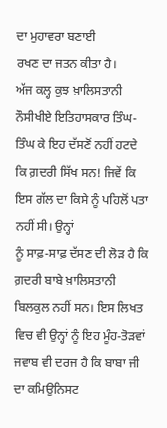ਦਾ ਮੁਹਾਵਰਾ ਬਣਾਈ
ਰਖਣ ਦਾ ਜਤਨ ਕੀਤਾ ਹੈ।
ਅੱਜ ਕਲ੍ਹ ਕੁਝ ਖ਼ਾਲਿਸਤਾਨੀ ਨੌਸੀਖੀਏ ਇਤਿਹਾਸਕਾਰ ਤਿੰਘ-ਤਿੰਘ ਕੇ ਇਹ ਦੱਸਣੋਂ ਨਹੀਂ ਹਟਦੇ
ਕਿ ਗ਼ਦਰੀ ਸਿੱਖ ਸਨ! ਜਿਵੇਂ ਕਿ ਇਸ ਗੱਲ ਦਾ ਕਿਸੇ ਨੂੰ ਪਹਿਲੋਂ ਪਤਾ ਨਹੀਂ ਸੀ। ਉਨ੍ਹਾਂ
ਨੂੰ ਸਾਫ਼-ਸਾਫ਼ ਦੱਸਣ ਦੀ ਲੋੜ ਹੈ ਕਿ ਗ਼ਦਰੀ ਬਾਬੇ ਖ਼ਾਲਿਸਤਾਨੀ ਬਿਲਕੁਲ ਨਹੀਂ ਸਨ। ਇਸ ਲਿਖਤ
ਵਿਚ ਵੀ ਉਨ੍ਹਾਂ ਨੂੰ ਇਹ ਮੂੰਹ-ਤੋੜਵਾਂ ਜਵਾਬ ਵੀ ਦਰਜ ਹੈ ਕਿ ਬਾਬਾ ਜੀ ਦਾ ਕਮਿਉਨਿਸਟ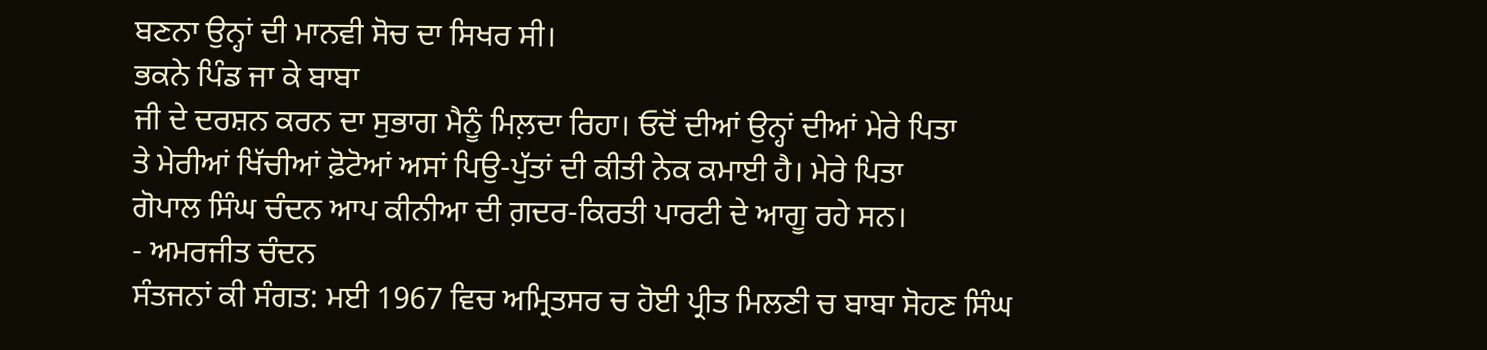ਬਣਨਾ ਉਨ੍ਹਾਂ ਦੀ ਮਾਨਵੀ ਸੋਚ ਦਾ ਸਿਖਰ ਸੀ।
ਭਕਨੇ ਪਿੰਡ ਜਾ ਕੇ ਬਾਬਾ
ਜੀ ਦੇ ਦਰਸ਼ਨ ਕਰਨ ਦਾ ਸੁਭਾਗ ਮੈਨੂੰ ਮਿਲ਼ਦਾ ਰਿਹਾ। ਓਦੋਂ ਦੀਆਂ ਉਨ੍ਹਾਂ ਦੀਆਂ ਮੇਰੇ ਪਿਤਾ
ਤੇ ਮੇਰੀਆਂ ਖਿੱਚੀਆਂ ਫ਼ੋਟੋਆਂ ਅਸਾਂ ਪਿਉ-ਪੁੱਤਾਂ ਦੀ ਕੀਤੀ ਨੇਕ ਕਮਾਈ ਹੈ। ਮੇਰੇ ਪਿਤਾ
ਗੋਪਾਲ ਸਿੰਘ ਚੰਦਨ ਆਪ ਕੀਨੀਆ ਦੀ ਗ਼ਦਰ-ਕਿਰਤੀ ਪਾਰਟੀ ਦੇ ਆਗੂ ਰਹੇ ਸਨ।
- ਅਮਰਜੀਤ ਚੰਦਨ
ਸੰਤਜਨਾਂ ਕੀ ਸੰਗਤ: ਮਈ 1967 ਵਿਚ ਅਮ੍ਰਿਤਸਰ ਚ ਹੋਈ ਪ੍ਰੀਤ ਮਿਲਣੀ ਚ ਬਾਬਾ ਸੋਹਣ ਸਿੰਘ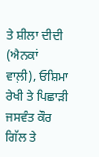ਤੇ ਸ਼ੀਲਾ ਦੀਦੀ (ਐਨਕਾਂ ਵਾਲ਼ੀ), ਓਸ਼ਿਮਾ ਰੇਖੀ ਤੇ ਪਿਛਾੜੀ ਜਸਵੰਤ ਕੌਰ ਗਿੱਲ ਤੇ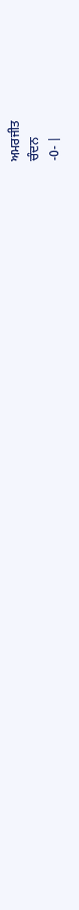ਅਮਰਜੀਤ
ਚੰਦਨ
-0- |